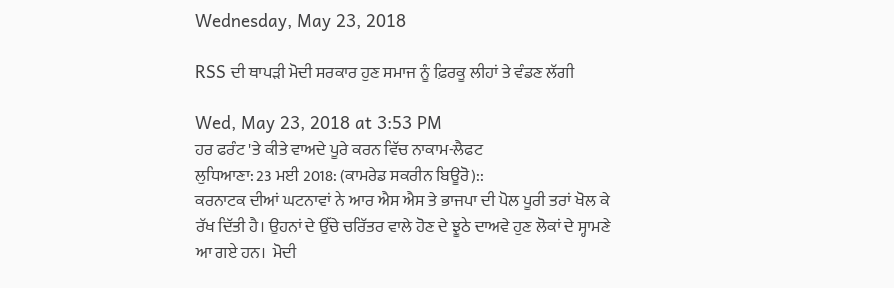Wednesday, May 23, 2018

RSS ਦੀ ਥਾਪੜੀ ਮੋਦੀ ਸਰਕਾਰ ਹੁਣ ਸਮਾਜ ਨੂੰ ਫ਼ਿਰਕੂ ਲੀਹਾਂ ਤੇ ਵੰਡਣ ਲੱਗੀ

Wed, May 23, 2018 at 3:53 PM
ਹਰ ਫਰੰਟ 'ਤੇ ਕੀਤੇ ਵਾਅਦੇ ਪੂਰੇ ਕਰਨ ਵਿੱਚ ਨਾਕਾਮ-ਲੈਫਟ
ਲੁਧਿਆਣਾ: 23 ਮਈ 2018: (ਕਾਮਰੇਡ ਸਕਰੀਨ ਬਿਊਰੋ)::
ਕਰਨਾਟਕ ਦੀਆਂ ਘਟਨਾਵਾਂ ਨੇ ਆਰ ਐਸ ਐਸ ਤੇ ਭਾਜਪਾ ਦੀ ਪੋਲ ਪੂਰੀ ਤਰਾਂ ਖੋਲ ਕੇ ਰੱਖ ਦਿੱਤੀ ਹੈ। ਉਹਨਾਂ ਦੇ ਉੱਚੇ ਚਰਿੱਤਰ ਵਾਲੇ ਹੋਣ ਦੇ ਝੂਠੇ ਦਾਅਵੇ ਹੁਣ ਲੋਕਾਂ ਦੇ ਸ੍ਹਾਮਣੇ ਆ ਗਏ ਹਨ।  ਮੋਦੀ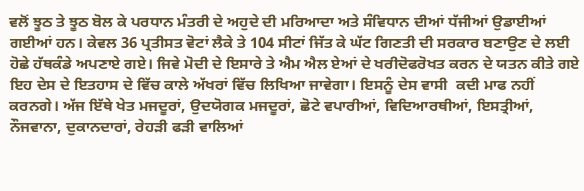ਵਲੋਂ ਝੂਠ ਤੇ ਝੂਠ ਬੋਲ ਕੇ ਪਰਧਾਨ ਮੰਤਰੀ ਦੇ ਅਹੁਦੇ ਦੀ ਮਰਿਆਦਾ ਅਤੇ ਸੰਵਿਧਾਨ ਦੀਆਂ ਧੱਜੀਆਂ ਉਡਾਈਆਂ ਗਈਆਂ ਹਨ। ਕੇਵਲ 36 ਪ੍ਰਤੀਸਤ ਵੋਟਾਂ ਲੈਕੇ ਤੇ 104 ਸੀਟਾਂ ਜਿੱਤ ਕੇ ਘੱਟ ਗਿਣਤੀ ਦੀ ਸਰਕਾਰ ਬਣਾਉਣ ਦੇ ਲਈ ਹੋਛੇ ਹੱਥਕੰਡੇ ਅਪਣਾਏ ਗਏ। ਜਿਵੇ ਮੋਦੀ ਦੇ ਇਸਾਰੇ ਤੇ ਐਮ ਐਲ ਏਆਂ ਦੇ ਖਰੀਦੋਫਰੋਖਤ ਕਰਨ ਦੇ ਯਤਨ ਕੀਤੇ ਗਏ ਇਹ ਦੇਸ ਦੇ ਇਤਹਾਸ ਦੇ ਵਿੱਚ ਕਾਲੇ ਅੱਖਰਾਂ ਵਿੱਚ ਲਿਖਿਆ ਜਾਵੇਗਾ। ਇਸਨੂੰ ਦੇਸ ਵਾਸੀ  ਕਦੀ ਮਾਫ ਨਹੀਂ ਕਰਨਗੇ। ਅੱਜ ਇੱਥੇ ਖੇਤ ਮਜਦੂਰਾਂ, ਉਦਯੋਗਕ ਮਜਦੂਰਾਂ, ਛੋਟੇ ਵਪਾਰੀਆਂ, ਵਿਦਿਆਰਥੀਆਂ, ਇਸਤ੍ਰੀਆਂ, ਨੌਜਵਾਨਾ, ਦੁਕਾਨਦਾਰਾਂ, ਰੇਹੜੀ ਫੜੀ ਵਾਲਿਆਂ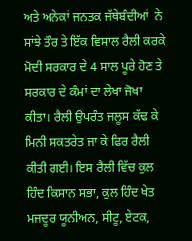ਅਤੇ ਅਨੇਕਾਂ ਜਨਤਕ ਜੱਥੇਬੰਦੀਆਂ  ਨੇ ਸਾਂਝੇ ਤੌਰ ਤੇ ਇੱਕ ਵਿਸਾਲ ਰੈਲੀ ਕਰਕੇ ਮੋਦੀ ਸਰਕਾਰ ਦੇ 4 ਸਾਲ ਪੂਰੇ ਹੋਣ ਤੇ  ਸਰਕਾਰ ਦੇ ਕੰਮਾਂ ਦਾ ਲੇਖਾ ਜੋਖਾ ਕੀਤਾ। ਰੈਲੀ ਉਪਰੰਤ ਜਲੂਸ ਕੱਢ ਕੇ ਮਿਨੀ ਸਕਤਰੇਤ ਜਾ ਕੇ ਫਿਰ ਰੈਲੀ ਕੀਤੀ ਗਈ। ਇਸ ਰੈਲੀ ਵਿੱਚ ਕੁਲ ਹਿੰਦ ਕਿਸਾਨ ਸਭਾ, ਕੁਲ ਹਿੰਦ ਖੇਤ ਮਜਦੂਰ ਯੂਨੀਅਨ, ਸੀਟੂ, ਏਟਕ,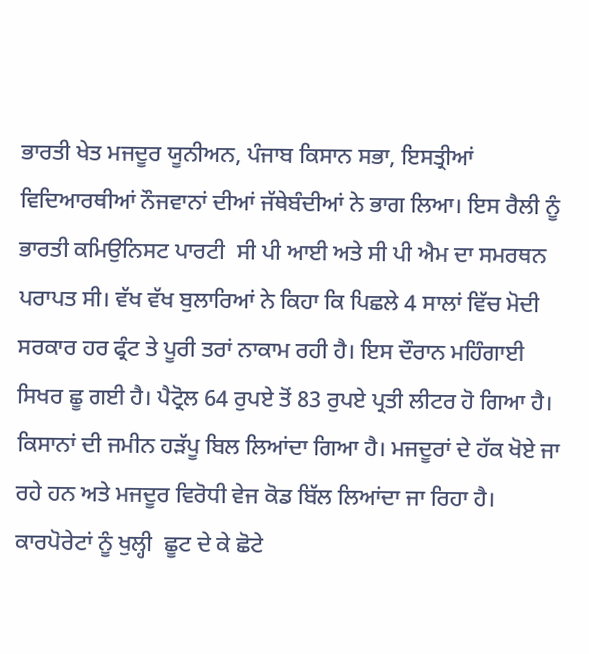ਭਾਰਤੀ ਖੇਤ ਮਜਦੂਰ ਯੂਨੀਅਨ, ਪੰਜਾਬ ਕਿਸਾਨ ਸਭਾ, ਇਸਤ੍ਰੀਆਂ ਵਿਦਿਆਰਥੀਆਂ ਨੌਜਵਾਨਾਂ ਦੀਆਂ ਜੱਥੇਬੰਦੀਆਂ ਨੇ ਭਾਗ ਲਿਆ। ਇਸ ਰੈਲੀ ਨੂੰ ਭਾਰਤੀ ਕਮਿਉਨਿਸਟ ਪਾਰਟੀ  ਸੀ ਪੀ ਆਈ ਅਤੇ ਸੀ ਪੀ ਐਮ ਦਾ ਸਮਰਥਨ ਪਰਾਪਤ ਸੀ। ਵੱਖ ਵੱਖ ਬੁਲਾਰਿਆਂ ਨੇ ਕਿਹਾ ਕਿ ਪਿਛਲੇ 4 ਸਾਲਾਂ ਵਿੱਚ ਮੋਦੀ ਸਰਕਾਰ ਹਰ ਫ੍ਰੰਟ ਤੇ ਪੂਰੀ ਤਰਾਂ ਨਾਕਾਮ ਰਹੀ ਹੈ। ਇਸ ਦੌਰਾਨ ਮਹਿੰਗਾਈ ਸਿਖਰ ਛੂ ਗਈ ਹੈ। ਪੈਟ੍ਰੋਲ 64 ਰੁਪਏ ਤੋਂ 83 ਰੁਪਏ ਪ੍ਰਤੀ ਲੀਟਰ ਹੋ ਗਿਆ ਹੈ।   ਕਿਸਾਨਾਂ ਦੀ ਜਮੀਨ ਹੜੱਪੂ ਬਿਲ ਲਿਆਂਦਾ ਗਿਆ ਹੈ। ਮਜਦੂਰਾਂ ਦੇ ਹੱਕ ਖੋਏ ਜਾ ਰਹੇ ਹਨ ਅਤੇ ਮਜਦੂਰ ਵਿਰੋਧੀ ਵੇਜ ਕੋਡ ਬਿੱਲ ਲਿਆਂਦਾ ਜਾ ਰਿਹਾ ਹੈ। ਕਾਰਪੋਰੇਟਾਂ ਨੂੰ ਖੁਲ੍ਹੀ  ਛੂਟ ਦੇ ਕੇ ਛੋਟੇ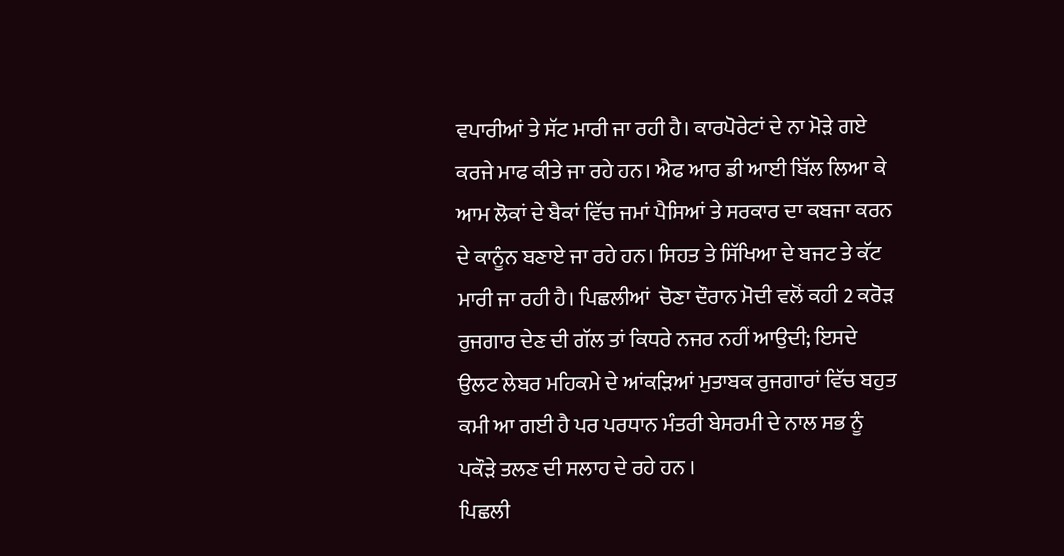ਵਪਾਰੀਆਂ ਤੇ ਸੱਟ ਮਾਰੀ ਜਾ ਰਹੀ ਹੈ। ਕਾਰਪੋਰੇਟਾਂ ਦੇ ਨਾ ਮੋੜੇ ਗਏ ਕਰਜੇ ਮਾਫ ਕੀਤੇ ਜਾ ਰਹੇ ਹਨ। ਐਫ ਆਰ ਡੀ ਆਈ ਬਿੱਲ ਲਿਆ ਕੇ ਆਮ ਲੋਕਾਂ ਦੇ ਬੈਕਾਂ ਵਿੱਚ ਜਮਾਂ ਪੈਸਿਆਂ ਤੇ ਸਰਕਾਰ ਦਾ ਕਬਜਾ ਕਰਨ  ਦੇ ਕਾਨੂੰਨ ਬਣਾਏ ਜਾ ਰਹੇ ਹਨ। ਸਿਹਤ ਤੇ ਸਿੱਖਿਆ ਦੇ ਬਜਟ ਤੇ ਕੱਟ ਮਾਰੀ ਜਾ ਰਹੀ ਹੈ। ਪਿਛਲੀਆਂ  ਚੋਣਾ ਦੌਰਾਨ ਮੋਦੀ ਵਲੋਂ ਕਹੀ 2 ਕਰੋੜ ਰੁਜਗਾਰ ਦੇਣ ਦੀ ਗੱਲ ਤਾਂ ਕਿਧਰੇ ਨਜਰ ਨਹੀਂ ਆਉਦੀ; ਇਸਦੇ ਉਲਟ ਲੇਬਰ ਮਹਿਕਮੇ ਦੇ ਆਂਕੜਿਆਂ ਮੁਤਾਬਕ ਰੁਜਗਾਰਾਂ ਵਿੱਚ ਬਹੁਤ ਕਮੀ ਆ ਗਈ ਹੈ ਪਰ ਪਰਧਾਨ ਮੰਤਰੀ ਬੇਸਰਮੀ ਦੇ ਨਾਲ ਸਭ ਨੂੰ ਪਕੌੜੇ ਤਲਣ ਦੀ ਸਲਾਹ ਦੇ ਰਹੇ ਹਨ ।
ਪਿਛਲੀ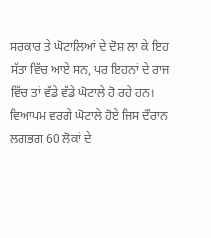ਸਰਕਾਰ ਤੇ ਘੋਟਾਲਿਆਂ ਦੇ ਦੋਸ਼ ਲਾ ਕੇ ਇਹ ਸੱਤਾ ਵਿੱਚ ਆਏ ਸਨ, ਪਰ ਇਹਨਾਂ ਦੇ ਰਾਜ ਵਿੱਚ ਤਾਂ ਵੱਡੇ ਵੱਡੇ ਘੋਟਾਲੇ ਹੋ ਰਹੇ ਹਨ। ਵਿਆਪਮ ਵਰਗੇ ਘੋਟਾਲੇ ਹੋਏ ਜਿਸ ਦੌਰਾਨ ਲਗਭਗ 60 ਲੋਕਾਂ ਦੇ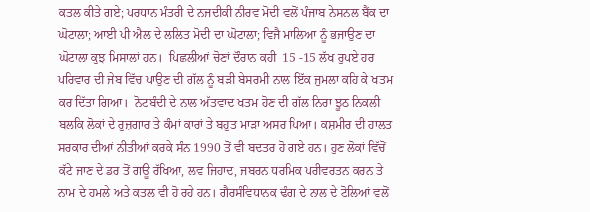ਕਤਲ ਕੀਤੇ ਗਏ; ਪਰਧਾਨ ਮੰਤਰੀ ਦੇ ਨਜਦੀਕੀ ਨੀਰਵ ਮੋਦੀ ਵਲੋਂ ਪੰਜਾਬ ਨੇਸਨਲ ਬੈਂਕ ਦਾ ਘੋਟਾਲਾ; ਆਈ ਪੀ ਐਲ ਦੇ ਲਲਿਤ ਮੋਦੀ ਦਾ ਘੋਟਾਲਾ; ਵਿਜੈ ਮਾਲਿਆ ਨੂੰ ਭਜਾਉਣ ਦਾ ਘੋਟਾਲਾ ਕੁਝ ਮਿਸਾਲਾਂ ਹਨ।  ਪਿਛਲੀਆਂ ਚੋਣਾਂ ਦੌਰਾਨ ਕਹੀ  15 -15 ਲੱਖ ਰੁਪਏ ਹਰ ਪਰਿਵਾਰ ਦੀ ਜੇਬ ਵਿੱਚ ਪਾਉਣ ਦੀ ਗੱਲ ਨੂੰ ਬੜੀ ਬੇਸਰਮੀ ਨਾਲ ਇੱਕ ਜੁਮਲਾ ਕਹਿ ਕੇ ਖਤਮ ਕਰ ਦਿੱਤਾ ਗਿਆ।  ਨੋਟਬੰਦੀ ਦੇ ਨਾਲ ਅੱਤਵਾਦ ਖਤਮ ਹੋਣ ਦੀ ਗੱਲ ਨਿਰਾ ਝੂਠ ਨਿਕਲੀ ਬਲਕਿ ਲੋਕਾਂ ਦੇ ਰੁਜ਼ਗਾਰ ਤੇ ਕੰਮਾਂ ਕਾਰਾਂ ਤੇ ਬਹੁਤ ਮਾੜਾ ਅਸਰ ਪਿਆ। ਕਸ਼ਮੀਰ ਦੀ ਹਾਲਤ ਸਰਕਾਰ ਦੀਆਂ ਨੀਤੀਆਂ ਕਰਕੇ ਸੰਨ 1990 ਤੋਂ ਵੀ ਬਦਤਰ ਹੋ ਗਏ ਹਨ। ਹੁਣ ਲੋਕਾਂ ਵਿੱਚੋਂ ਕੱਟੇ ਜਾਣ ਦੇ ਡਰ ਤੋਂ ਗਊ ਰੱਖਿਆ, ਲਵ ਜਿਹਾਦ, ਜਬਰਨ ਧਰਮਿਕ ਪਰੀਵਰਤਨ ਕਰਨ ਤੇ ਨਾਮ ਦੇ ਹਮਲੇ ਅਤੇ ਕਤਲ ਵੀ ਹੋ ਰਹੇ ਹਨ। ਗੈਰਸੰਵਿਧਾਨਕ ਢੰਗ ਦੇ ਨਾਲ ਦੇ ਟੋਲਿਆਂ ਵਲੋਂ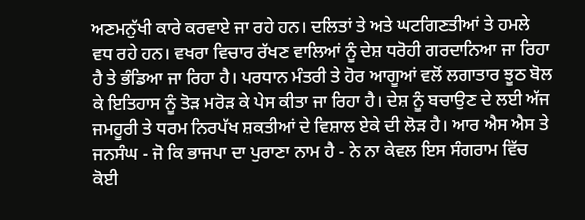ਅਣਮਨੁੱਖੀ ਕਾਰੇ ਕਰਵਾਏ ਜਾ ਰਹੇ ਹਨ। ਦਲਿਤਾਂ ਤੇ ਅਤੇ ਘਟਗਿਣਤੀਆਂ ਤੇ ਹਮਲੇ ਵਧ ਰਹੇ ਹਨ। ਵਖਰਾ ਵਿਚਾਰ ਰੱਖਣ ਵਾਲਿਆਂ ਨੂੰ ਦੇਸ਼ ਧਰੋਹੀ ਗਰਦਾਨਿਆ ਜਾ ਰਿਹਾ ਹੈ ਤੇ ਭੰਡਿਆ ਜਾ ਰਿਹਾ ਹੈ। ਪਰਧਾਨ ਮੰਤਰੀ ਤੇ ਹੋਰ ਆਗੂਆਂ ਵਲੋਂ ਲਗਾਤਾਰ ਝੂਠ ਬੋਲ ਕੇ ਇਤਿਹਾਸ ਨੂੰ ਤੋੜ ਮਰੋੜ ਕੇ ਪੇਸ ਕੀਤਾ ਜਾ ਰਿਹਾ ਹੈ। ਦੇਸ਼ ਨੂੰ ਬਚਾਉਣ ਦੇ ਲਈ ਅੱਜ ਜਮਹੂਰੀ ਤੇ ਧਰਮ ਨਿਰਪੱਖ ਸ਼ਕਤੀਆਂ ਦੇ ਵਿਸ਼ਾਲ ਏਕੇ ਦੀ ਲੋੜ ਹੈ। ਆਰ ਐਸ ਐਸ ਤੇ ਜਨਸੰਘ - ਜੋ ਕਿ ਭਾਜਪਾ ਦਾ ਪੁਰਾਣਾ ਨਾਮ ਹੈ - ਨੇ ਨਾ ਕੇਵਲ ਇਸ ਸੰਗਰਾਮ ਵਿੱਚ ਕੋਈ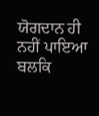ਯੋਗਦਾਨ ਹੀ ਨਹੀਂ ਪਾਇਆ ਬਲਕਿ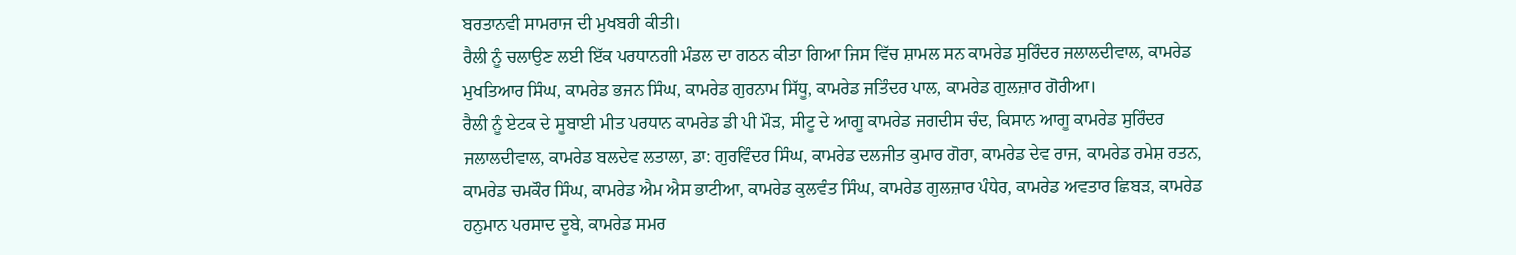ਬਰਤਾਨਵੀ ਸਾਮਰਾਜ ਦੀ ਮੁਖਬਰੀ ਕੀਤੀ।
ਰੈਲੀ ਨੂੰ ਚਲਾਉਣ ਲਈ ਇੱਕ ਪਰਧਾਨਗੀ ਮੰਡਲ ਦਾ ਗਠਨ ਕੀਤਾ ਗਿਆ ਜਿਸ ਵਿੱਚ ਸ਼ਾਮਲ ਸਨ ਕਾਮਰੇਡ ਸੁਰਿੰਦਰ ਜਲਾਲਦੀਵਾਲ, ਕਾਮਰੇਡ ਮੁਖਤਿਆਰ ਸਿੰਘ, ਕਾਮਰੇਡ ਭਜਨ ਸਿੰਘ, ਕਾਮਰੇਡ ਗੁਰਨਾਮ ਸਿੱਧੂ, ਕਾਮਰੇਡ ਜਤਿੰਦਰ ਪਾਲ, ਕਾਮਰੇਡ ਗੁਲਜ਼ਾਰ ਗੋਰੀਆ।
ਰੈਲੀ ਨੂੰ ਏਟਕ ਦੇ ਸੂਬਾਈ ਮੀਤ ਪਰਧਾਨ ਕਾਮਰੇਡ ਡੀ ਪੀ ਮੌੜ, ਸੀਟੂ ਦੇ ਆਗੂ ਕਾਮਰੇਡ ਜਗਦੀਸ ਚੰਦ, ਕਿਸਾਨ ਆਗੂ ਕਾਮਰੇਡ ਸੁਰਿੰਦਰ ਜਲਾਲਦੀਵਾਲ, ਕਾਮਰੇਡ ਬਲਦੇਵ ਲਤਾਲਾ, ਡਾ: ਗੁਰਵਿੰਦਰ ਸਿੰਘ, ਕਾਮਰੇਡ ਦਲਜੀਤ ਕੁਮਾਰ ਗੋਰਾ, ਕਾਮਰੇਡ ਦੇਵ ਰਾਜ, ਕਾਮਰੇਡ ਰਮੇਸ਼ ਰਤਨ, ਕਾਮਰੇਡ ਚਮਕੌਰ ਸਿੰਘ, ਕਾਮਰੇਡ ਐਮ ਐਸ ਭਾਟੀਆ, ਕਾਮਰੇਡ ਕੁਲਵੰਤ ਸਿੰਘ, ਕਾਮਰੇਡ ਗੁਲਜ਼ਾਰ ਪੰਧੇਰ, ਕਾਮਰੇਡ ਅਵਤਾਰ ਛਿਬੜ, ਕਾਮਰੇਡ ਹਨੁਮਾਨ ਪਰਸਾਦ ਦੂਬੇ, ਕਾਮਰੇਡ ਸਮਰ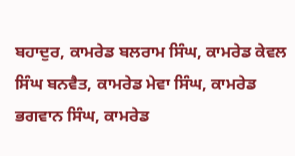ਬਹਾਦੁਰ, ਕਾਮਰੇਡ ਬਲਰਾਮ ਸਿੰਘ, ਕਾਮਰੇਡ ਕੇਵਲ ਸਿੰਘ ਬਨਵੈਤ, ਕਾਮਰੇਡ ਮੇਵਾ ਸਿੰਘ, ਕਾਮਰੇਡ ਭਗਵਾਨ ਸਿੰਘ, ਕਾਮਰੇਡ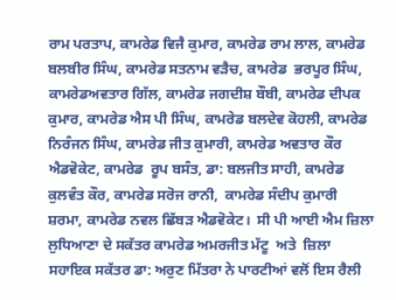ਰਾਮ ਪਰਤਾਪ, ਕਾਮਰੇਡ ਵਿਜੈ ਕੁਮਾਰ, ਕਾਮਰੇਡ ਰਾਮ ਲਾਲ, ਕਾਮਰੇਡ ਬਲਬੀਰ ਸਿੰਘ, ਕਾਮਰੇਡ ਸਤਨਾਮ ਵੜੈਚ, ਕਾਮਰੇਡ  ਭਰਪੂਰ ਸਿੰਘ, ਕਾਮਰੇਡਅਵਤਾਰ ਗਿੱਲ, ਕਾਮਰੇਡ ਜਗਦੀਸ਼ ਬੌਬੀ, ਕਾਮਰੇਡ ਦੀਪਕ ਕੁਮਾਰ, ਕਾਮਰੇਡ ਐਸ ਪੀ ਸਿੰਘ, ਕਾਮਰੇਡ ਬਲਦੇਵ ਕੋਹਲੀ, ਕਾਮਰੇਡ ਨਿਰੰਜਨ ਸਿੰਘ, ਕਾਮਰੇਡ ਜੀਤ ਕੁਮਾਰੀ, ਕਾਮਰੇਡ ਅਵਤਾਰ ਕੌਰ ਐਡਵੋਕੇਟ, ਕਾਮਰੇਡ  ਰੂਪ ਬਸੰਤ, ਡਾ: ਬਲਜੀਤ ਸਾਹੀ, ਕਾਮਰੇਡ ਕੁਲਵੰਤ ਕੌਰ, ਕਾਮਰੇਡ ਸਰੋਜ ਰਾਨੀ,  ਕਾਮਰੇਡ ਸੰਦੀਪ ਕੁਮਾਰੀ ਸ਼ਰਮਾ, ਕਾਮਰੇਡ ਨਵਲ ਛਿੱਬੜ ਐਡਵੋਕੇਟ।  ਸੀ ਪੀ ਆਈ ਐਮ ਜ਼ਿਲਾ  ਲੁਧਿਆਣਾ ਦੇ ਸਕੱਤਰ ਕਾਮਰੇਡ ਅਮਰਜੀਤ ਮੱਟੂ  ਅਤੇ  ਜ਼ਿਲਾ ਸਹਾਇਕ ਸਕੱਤਰ ਡਾ: ਅਰੁਣ ਮਿੱਤਰਾ ਨੇ ਪਾਰਟੀਆਂ ਵਲੋਂ ਇਸ ਰੈਲੀ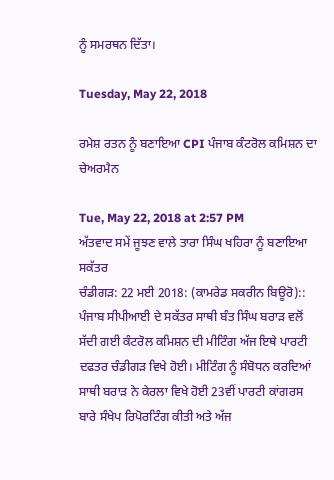ਨੂੰ ਸਮਰਥਨ ਦਿੱਤਾ।

Tuesday, May 22, 2018

ਰਮੇਸ਼ ਰਤਨ ਨੂੰ ਬਣਾਇਆ CPI ਪੰਜਾਬ ਕੰਟਰੋਲ ਕਮਿਸ਼ਨ ਦਾ ਚੇਅਰਮੈਨ

Tue, May 22, 2018 at 2:57 PM
ਅੱਤਵਾਦ ਸਮੇਂ ਜੂਝਣ ਵਾਲੇ ਤਾਰਾ ਸਿੰਘ ਖਹਿਰਾ ਨੂੰ ਬਣਾਇਆ ਸਕੱਤਰ
ਚੰਡੀਗੜ: 22 ਮਈ 2018: (ਕਾਮਰੇਡ ਸਕਰੀਨ ਬਿਊਰੋ)::
ਪੰਜਾਬ ਸੀਪੀਆਈ ਦੇ ਸਕੱਤਰ ਸਾਥੀ ਬੰਤ ਸਿੰਘ ਬਰਾੜ ਵਲੋਂ ਸੱਦੀ ਗਈ ਕੰਟਰੋਲ ਕਮਿਸ਼ਨ ਦੀ ਮੀਟਿੰਗ ਅੱਜ ਇਥੇ ਪਾਰਟੀ ਦਫਤਰ ਚੰਡੀਗੜ ਵਿਖੇ ਹੋਈ। ਮੀਟਿੰਗ ਨੂੰ ਸੰਬੋਧਨ ਕਰਦਿਆਂ ਸਾਥੀ ਬਰਾੜ ਨੇ ਕੇਰਲਾ ਵਿਖੇ ਹੋਈ 23ਵੀਂ ਪਾਰਟੀ ਕਾਂਗਰਸ ਬਾਰੇ ਸੰਖੇਪ ਰਿਪੋਰਟਿੰਗ ਕੀਤੀ ਅਤੇ ਅੱਜ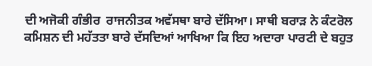ਦੀ ਅਜੋਕੀ ਗੰਭੀਰ  ਰਾਜਨੀਤਕ ਅਵੱਸਥਾ ਬਾਰੇ ਦੱਸਿਆ। ਸਾਥੀ ਬਰਾੜ ਨੇ ਕੰਟਰੋਲ ਕਮਿਸ਼ਨ ਦੀ ਮਹੱਤਤਾ ਬਾਰੇ ਦੱਸਦਿਆਂ ਆਖਿਆ ਕਿ ਇਹ ਅਦਾਰਾ ਪਾਰਟੀ ਦੇ ਬਹੁਤ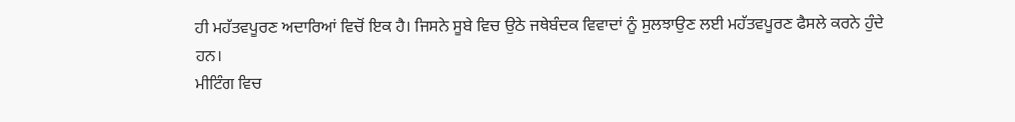ਹੀ ਮਹੱਤਵਪੂਰਣ ਅਦਾਰਿਆਂ ਵਿਚੋਂ ਇਕ ਹੈ। ਜਿਸਨੇ ਸੂਬੇ ਵਿਚ ਉਠੇ ਜਥੇਬੰਦਕ ਵਿਵਾਦਾਂ ਨੂੰ ਸੁਲਝਾਉਣ ਲਈ ਮਹੱਤਵਪੂਰਣ ਫੈਸਲੇ ਕਰਨੇ ਹੁੰਦੇ ਹਨ।
ਮੀਟਿੰਗ ਵਿਚ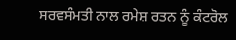ਸਰਵਸੰਮਤੀ ਨਾਲ ਰਮੇਸ਼ ਰਤਨ ਨੂੰ ਕੰਟਰੋਲ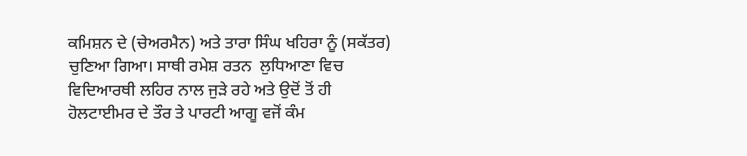ਕਮਿਸ਼ਨ ਦੇ (ਚੇਅਰਮੈਨ) ਅਤੇ ਤਾਰਾ ਸਿੰਘ ਖਹਿਰਾ ਨੂੰ (ਸਕੱਤਰ) ਚੁਣਿਆ ਗਿਆ। ਸਾਥੀ ਰਮੇਸ਼ ਰਤਨ  ਲੁਧਿਆਣਾ ਵਿਚ ਵਿਦਿਆਰਥੀ ਲਹਿਰ ਨਾਲ ਜੁੜੇ ਰਹੇ ਅਤੇ ਉਦੋਂ ਤੋਂ ਹੀ ਹੋਲਟਾਈਮਰ ਦੇ ਤੌਰ ਤੇ ਪਾਰਟੀ ਆਗੂ ਵਜੋਂ ਕੰਮ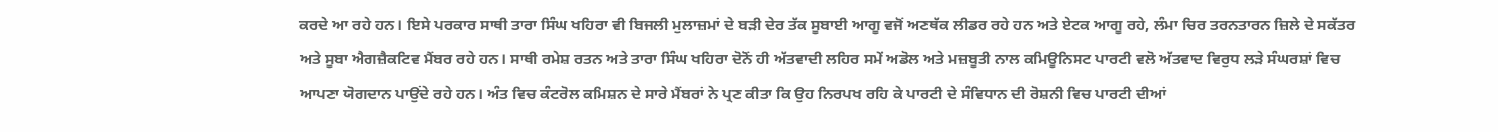ਕਰਦੇ ਆ ਰਹੇ ਹਨ। ਇਸੇ ਪਰਕਾਰ ਸਾਥੀ ਤਾਰਾ ਸਿੰਘ ਖਹਿਰਾ ਵੀ ਬਿਜਲੀ ਮੁਲਾਜ਼ਮਾਂ ਦੇ ਬੜੀ ਦੇਰ ਤੱਕ ਸੂਬਾਈ ਆਗੂ ਵਜੋਂ ਅਣਥੱਕ ਲੀਡਰ ਰਹੇ ਹਨ ਅਤੇ ਏਟਕ ਆਗੂ ਰਹੇ, ਲੰਮਾ ਚਿਰ ਤਰਨਤਾਰਨ ਜ਼ਿਲੇ ਦੇ ਸਕੱਤਰ ਅਤੇ ਸੂਬਾ ਐਗਜ਼ੈਕਟਿਵ ਮੈਂਬਰ ਰਹੇ ਹਨ। ਸਾਥੀ ਰਮੇਸ਼ ਰਤਨ ਅਤੇ ਤਾਰਾ ਸਿੰਘ ਖਹਿਰਾ ਦੋਨੋਂ ਹੀ ਅੱਤਵਾਦੀ ਲਹਿਰ ਸਮੇਂ ਅਡੋਲ ਅਤੇ ਮਜ਼ਬੂਤੀ ਨਾਲ ਕਮਿਊਨਿਸਟ ਪਾਰਟੀ ਵਲੋ ਅੱਤਵਾਦ ਵਿਰੁਧ ਲੜੇ ਸੰਘਰਸ਼ਾਂ ਵਿਚ ਆਪਣਾ ਯੋਗਦਾਨ ਪਾਉਂਦੇ ਰਹੇ ਹਨ। ਅੰਤ ਵਿਚ ਕੰਟਰੋਲ ਕਮਿਸ਼ਨ ਦੇ ਸਾਰੇ ਮੈਂਬਰਾਂ ਨੇ ਪ੍ਰਣ ਕੀਤਾ ਕਿ ਉਹ ਨਿਰਪਖ ਰਹਿ ਕੇ ਪਾਰਟੀ ਦੇ ਸੰਵਿਧਾਨ ਦੀ ਰੋਸ਼ਨੀ ਵਿਚ ਪਾਰਟੀ ਦੀਆਂ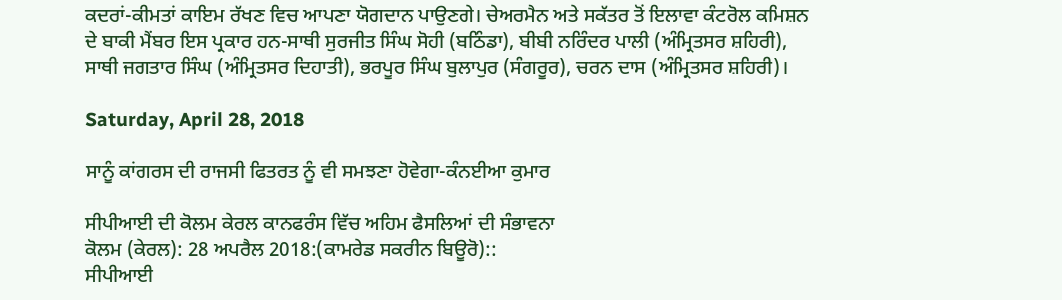ਕਦਰਾਂ-ਕੀਮਤਾਂ ਕਾਇਮ ਰੱਖਣ ਵਿਚ ਆਪਣਾ ਯੋਗਦਾਨ ਪਾਉਣਗੇ। ਚੇਅਰਮੈਨ ਅਤੇ ਸਕੱਤਰ ਤੋਂ ਇਲਾਵਾ ਕੰਟਰੋਲ ਕਮਿਸ਼ਨ ਦੇ ਬਾਕੀ ਮੈਂਬਰ ਇਸ ਪ੍ਰਕਾਰ ਹਨ-ਸਾਥੀ ਸੁਰਜੀਤ ਸਿੰਘ ਸੋਹੀ (ਬਠਿੰਡਾ), ਬੀਬੀ ਨਰਿੰਦਰ ਪਾਲੀ (ਅੰਮ੍ਰਿਤਸਰ ਸ਼ਹਿਰੀ), ਸਾਥੀ ਜਗਤਾਰ ਸਿੰਘ (ਅੰਮ੍ਰਿਤਸਰ ਦਿਹਾਤੀ), ਭਰਪੂਰ ਸਿੰਘ ਬੁਲਾਪੁਰ (ਸੰਗਰੂਰ), ਚਰਨ ਦਾਸ (ਅੰਮ੍ਰਿਤਸਰ ਸ਼ਹਿਰੀ)।

Saturday, April 28, 2018

ਸਾਨੂੰ ਕਾਂਗਰਸ ਦੀ ਰਾਜਸੀ ਫਿਤਰਤ ਨੂੰ ਵੀ ਸਮਝਣਾ ਹੋਵੇਗਾ-ਕੰਨਈਆ ਕੁਮਾਰ

ਸੀਪੀਆਈ ਦੀ ਕੋਲਮ ਕੇਰਲ ਕਾਨਫਰੰਸ ਵਿੱਚ ਅਹਿਮ ਫੈਸਲਿਆਂ ਦੀ ਸੰਭਾਵਨਾ
ਕੋਲਮ (ਕੇਰਲ): 28 ਅਪਰੈਲ 2018:(ਕਾਮਰੇਡ ਸਕਰੀਨ ਬਿਊਰੋ)::
ਸੀਪੀਆਈ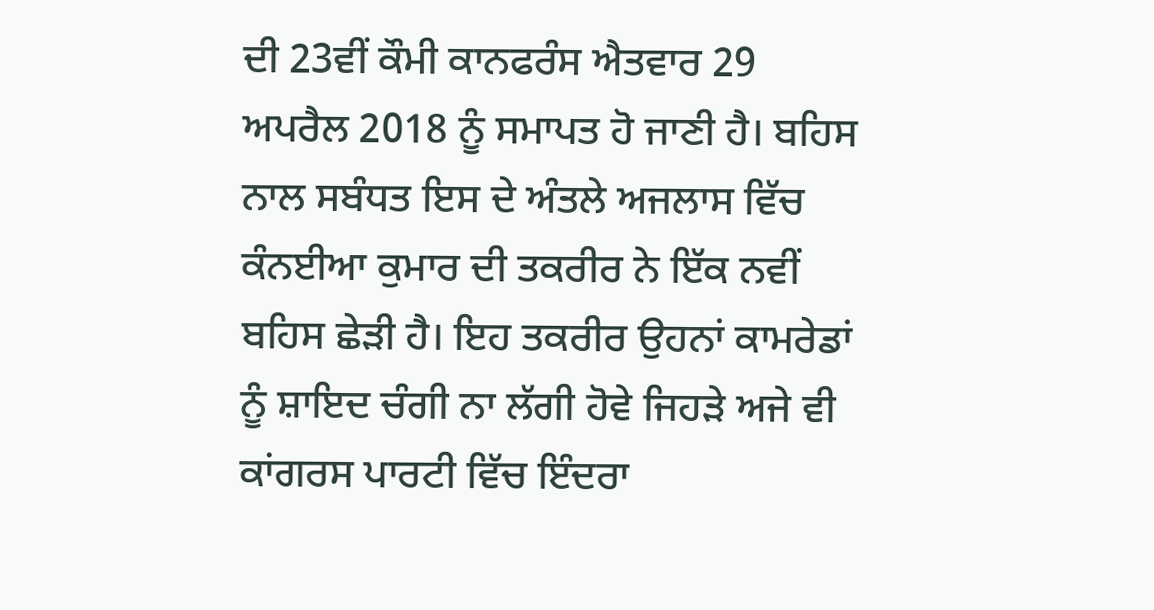ਦੀ 23ਵੀਂ ਕੌਮੀ ਕਾਨਫਰੰਸ ਐਤਵਾਰ 29 ਅਪਰੈਲ 2018 ਨੂੰ ਸਮਾਪਤ ਹੋ ਜਾਣੀ ਹੈ। ਬਹਿਸ ਨਾਲ ਸਬੰਧਤ ਇਸ ਦੇ ਅੰਤਲੇ ਅਜਲਾਸ ਵਿੱਚ ਕੰਨਈਆ ਕੁਮਾਰ ਦੀ ਤਕਰੀਰ ਨੇ ਇੱਕ ਨਵੀਂ ਬਹਿਸ ਛੇੜੀ ਹੈ। ਇਹ ਤਕਰੀਰ ਉਹਨਾਂ ਕਾਮਰੇਡਾਂ ਨੂੰ ਸ਼ਾਇਦ ਚੰਗੀ ਨਾ ਲੱਗੀ ਹੋਵੇ ਜਿਹੜੇ ਅਜੇ ਵੀ ਕਾਂਗਰਸ ਪਾਰਟੀ ਵਿੱਚ ਇੰਦਰਾ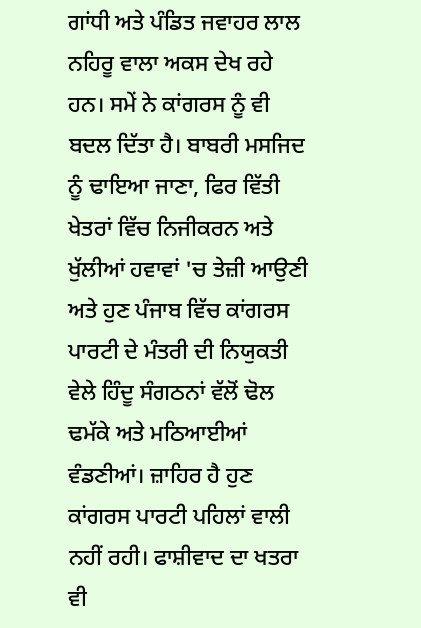ਗਾਂਧੀ ਅਤੇ ਪੰਡਿਤ ਜਵਾਹਰ ਲਾਲ  ਨਹਿਰੂ ਵਾਲਾ ਅਕਸ ਦੇਖ ਰਹੇ ਹਨ। ਸਮੇਂ ਨੇ ਕਾਂਗਰਸ ਨੂੰ ਵੀ ਬਦਲ ਦਿੱਤਾ ਹੈ। ਬਾਬਰੀ ਮਸਜਿਦ ਨੂੰ ਢਾਇਆ ਜਾਣਾ, ਫਿਰ ਵਿੱਤੀ ਖੇਤਰਾਂ ਵਿੱਚ ਨਿਜੀਕਰਨ ਅਤੇ ਖੁੱਲੀਆਂ ਹਵਾਵਾਂ 'ਚ ਤੇਜ਼ੀ ਆਉਣੀ ਅਤੇ ਹੁਣ ਪੰਜਾਬ ਵਿੱਚ ਕਾਂਗਰਸ ਪਾਰਟੀ ਦੇ ਮੰਤਰੀ ਦੀ ਨਿਯੁਕਤੀ ਵੇਲੇ ਹਿੰਦੂ ਸੰਗਠਨਾਂ ਵੱਲੋਂ ਢੋਲ ਢਮੱਕੇ ਅਤੇ ਮਠਿਆਈਆਂ ਵੰਡਣੀਆਂ। ਜ਼ਾਹਿਰ ਹੈ ਹੁਣ ਕਾਂਗਰਸ ਪਾਰਟੀ ਪਹਿਲਾਂ ਵਾਲੀ ਨਹੀਂ ਰਹੀ। ਫਾਸ਼ੀਵਾਦ ਦਾ ਖਤਰਾ ਵੀ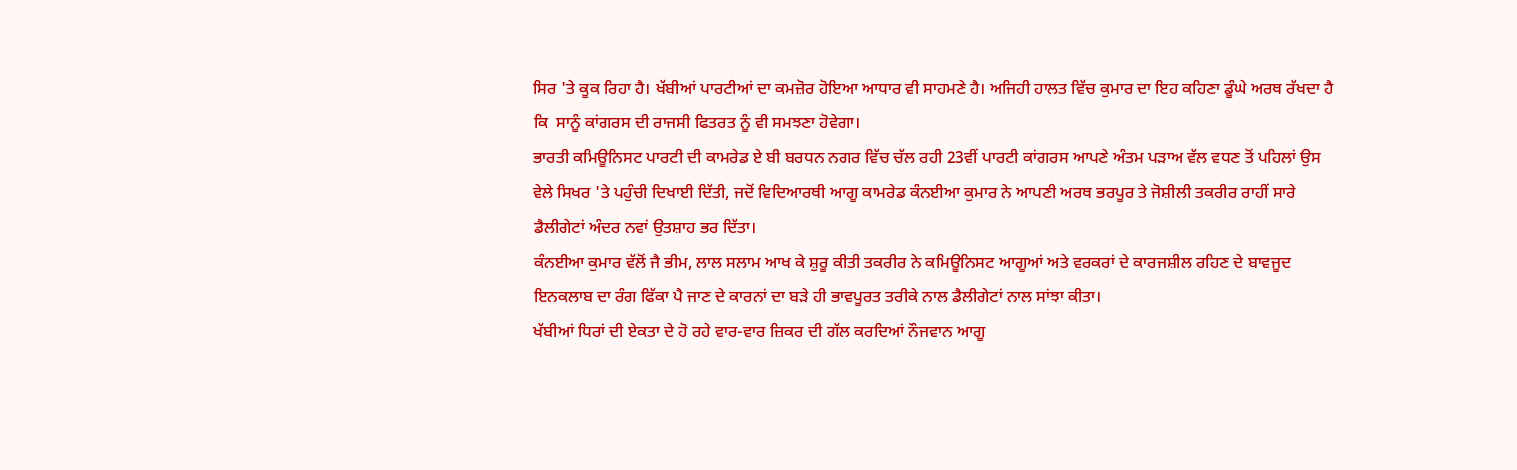ਸਿਰ 'ਤੇ ਕੂਕ ਰਿਹਾ ਹੈ। ਖੱਬੀਆਂ ਪਾਰਟੀਆਂ ਦਾ ਕਮਜ਼ੋਰ ਹੋਇਆ ਆਧਾਰ ਵੀ ਸਾਹਮਣੇ ਹੈ। ਅਜਿਹੀ ਹਾਲਤ ਵਿੱਚ ਕੁਮਾਰ ਦਾ ਇਹ ਕਹਿਣਾ ਡੂੰਘੇ ਅਰਥ ਰੱਖਦਾ ਹੈ ਕਿ  ਸਾਨੂੰ ਕਾਂਗਰਸ ਦੀ ਰਾਜਸੀ ਫਿਤਰਤ ਨੂੰ ਵੀ ਸਮਝਣਾ ਹੋਵੇਗਾ।
ਭਾਰਤੀ ਕਮਿਊਨਿਸਟ ਪਾਰਟੀ ਦੀ ਕਾਮਰੇਡ ਏ ਬੀ ਬਰਧਨ ਨਗਰ ਵਿੱਚ ਚੱਲ ਰਹੀ 23ਵੀਂ ਪਾਰਟੀ ਕਾਂਗਰਸ ਆਪਣੇ ਅੰਤਮ ਪੜਾਅ ਵੱਲ ਵਧਣ ਤੋਂ ਪਹਿਲਾਂ ਉਸ ਵੇਲੇ ਸਿਖਰ 'ਤੇ ਪਹੁੰਚੀ ਦਿਖਾਈ ਦਿੱਤੀ, ਜਦੋਂ ਵਿਦਿਆਰਥੀ ਆਗੂ ਕਾਮਰੇਡ ਕੰਨਈਆ ਕੁਮਾਰ ਨੇ ਆਪਣੀ ਅਰਥ ਭਰਪੂਰ ਤੇ ਜੋਸ਼ੀਲੀ ਤਕਰੀਰ ਰਾਹੀਂ ਸਾਰੇ ਡੈਲੀਗੇਟਾਂ ਅੰਦਰ ਨਵਾਂ ਉਤਸ਼ਾਹ ਭਰ ਦਿੱਤਾ।
ਕੰਨਈਆ ਕੁਮਾਰ ਵੱਲੋਂ ਜੈ ਭੀਮ, ਲਾਲ ਸਲਾਮ ਆਖ ਕੇ ਸ਼ੁਰੂ ਕੀਤੀ ਤਕਰੀਰ ਨੇ ਕਮਿਊਨਿਸਟ ਆਗੂਆਂ ਅਤੇ ਵਰਕਰਾਂ ਦੇ ਕਾਰਜਸ਼ੀਲ ਰਹਿਣ ਦੇ ਬਾਵਜੂਦ ਇਨਕਲਾਬ ਦਾ ਰੰਗ ਫਿੱਕਾ ਪੈ ਜਾਣ ਦੇ ਕਾਰਨਾਂ ਦਾ ਬੜੇ ਹੀ ਭਾਵਪੂਰਤ ਤਰੀਕੇ ਨਾਲ ਡੈਲੀਗੇਟਾਂ ਨਾਲ ਸਾਂਝਾ ਕੀਤਾ।
ਖੱਬੀਆਂ ਧਿਰਾਂ ਦੀ ਏਕਤਾ ਦੇ ਹੋ ਰਹੇ ਵਾਰ-ਵਾਰ ਜ਼ਿਕਰ ਦੀ ਗੱਲ ਕਰਦਿਆਂ ਨੌਜਵਾਨ ਆਗੂ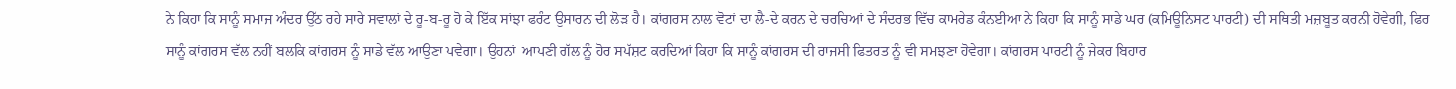ਨੇ ਕਿਹਾ ਕਿ ਸਾਨੂੰ ਸਮਾਜ ਅੰਦਰ ਉੱਠ ਰਹੇ ਸਾਰੇ ਸਵਾਲਾਂ ਦੇ ਰੂ-ਬ-ਰੂ ਹੋ ਕੇ ਇੱਕ ਸਾਂਝਾ ਫਰੰਟ ਉਸਾਰਨ ਦੀ ਲੋੜ ਹੈ। ਕਾਂਗਰਸ ਨਾਲ ਵੋਟਾਂ ਦਾ ਲੈ-ਦੇ ਕਰਨ ਦੇ ਚਰਚਿਆਂ ਦੇ ਸੰਦਰਭ ਵਿੱਚ ਕਾਮਰੇਡ ਕੰਨਈਆ ਨੇ ਕਿਹਾ ਕਿ ਸਾਨੂੰ ਸਾਡੇ ਘਰ (ਕਮਿਊਨਿਸਟ ਪਾਰਟੀ) ਦੀ ਸਥਿਤੀ ਮਜ਼ਬੂਤ ਕਰਨੀ ਹੋਵੇਗੀ, ਫਿਰ ਸਾਨੂੰ ਕਾਂਗਰਸ ਵੱਲ ਨਹੀਂ ਬਲਕਿ ਕਾਂਗਰਸ ਨੂੰ ਸਾਡੇ ਵੱਲ ਆਉਣਾ ਪਵੇਗਾ। ਉਹਨਾਂ  ਆਪਣੀ ਗੱਲ ਨੂੰ ਹੋਰ ਸਪੱਸ਼ਟ ਕਰਦਿਆਂ ਕਿਹਾ ਕਿ ਸਾਨੂੰ ਕਾਂਗਰਸ ਦੀ ਰਾਜਸੀ ਫਿਤਰਤ ਨੂੰ ਵੀ ਸਮਝਣਾ ਹੋਵੇਗਾ। ਕਾਂਗਰਸ ਪਾਰਟੀ ਨੂੰ ਜੇਕਰ ਬਿਹਾਰ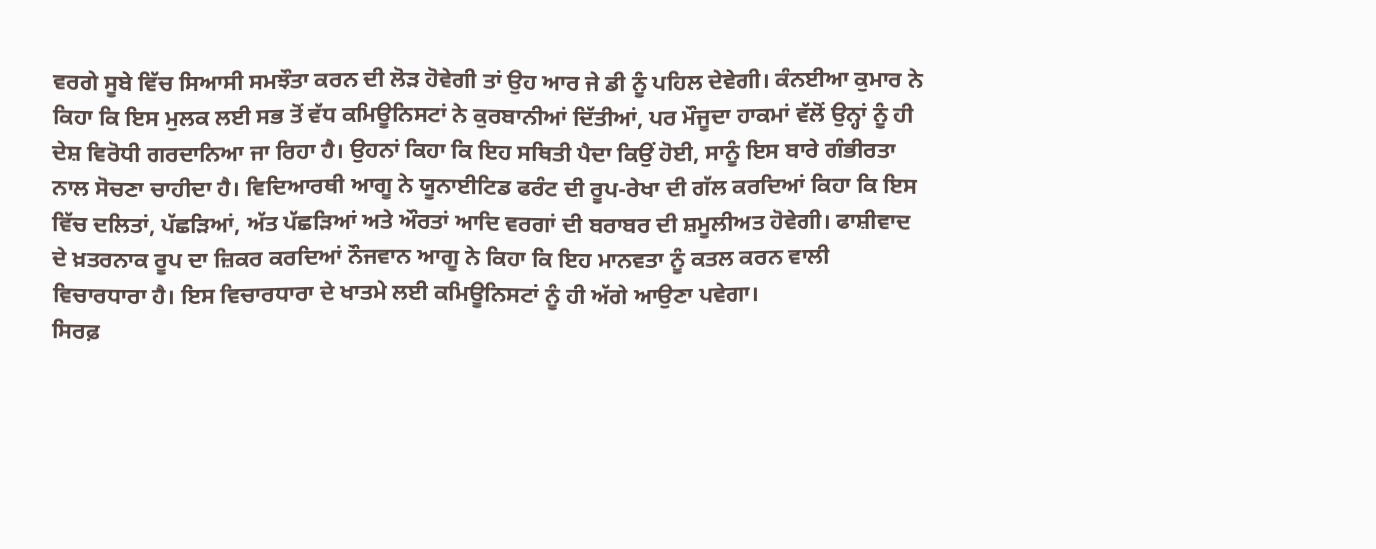ਵਰਗੇ ਸੂਬੇ ਵਿੱਚ ਸਿਆਸੀ ਸਮਝੌਤਾ ਕਰਨ ਦੀ ਲੋੜ ਹੋਵੇਗੀ ਤਾਂ ਉਹ ਆਰ ਜੇ ਡੀ ਨੂੰ ਪਹਿਲ ਦੇਵੇਗੀ। ਕੰਨਈਆ ਕੁਮਾਰ ਨੇ ਕਿਹਾ ਕਿ ਇਸ ਮੁਲਕ ਲਈ ਸਭ ਤੋਂ ਵੱਧ ਕਮਿਊਨਿਸਟਾਂ ਨੇ ਕੁਰਬਾਨੀਆਂ ਦਿੱਤੀਆਂ, ਪਰ ਮੌਜੂਦਾ ਹਾਕਮਾਂ ਵੱਲੋਂ ਉਨ੍ਹਾਂ ਨੂੰ ਹੀ ਦੇਸ਼ ਵਿਰੋਧੀ ਗਰਦਾਨਿਆ ਜਾ ਰਿਹਾ ਹੈ। ਉਹਨਾਂ ਕਿਹਾ ਕਿ ਇਹ ਸਥਿਤੀ ਪੈਦਾ ਕਿਉਂ ਹੋਈ, ਸਾਨੂੰ ਇਸ ਬਾਰੇ ਗੰਭੀਰਤਾ ਨਾਲ ਸੋਚਣਾ ਚਾਹੀਦਾ ਹੈ। ਵਿਦਿਆਰਥੀ ਆਗੂ ਨੇ ਯੂਨਾਈਟਿਡ ਫਰੰਟ ਦੀ ਰੂਪ-ਰੇਖਾ ਦੀ ਗੱਲ ਕਰਦਿਆਂ ਕਿਹਾ ਕਿ ਇਸ ਵਿੱਚ ਦਲਿਤਾਂ, ਪੱਛੜਿਆਂ, ਅੱਤ ਪੱਛੜਿਆਂ ਅਤੇ ਔਰਤਾਂ ਆਦਿ ਵਰਗਾਂ ਦੀ ਬਰਾਬਰ ਦੀ ਸ਼ਮੂਲੀਅਤ ਹੋਵੇਗੀ। ਫਾਸ਼ੀਵਾਦ ਦੇ ਖ਼ਤਰਨਾਕ ਰੂਪ ਦਾ ਜ਼ਿਕਰ ਕਰਦਿਆਂ ਨੌਜਵਾਨ ਆਗੂ ਨੇ ਕਿਹਾ ਕਿ ਇਹ ਮਾਨਵਤਾ ਨੂੰ ਕਤਲ ਕਰਨ ਵਾਲੀ ਵਿਚਾਰਧਾਰਾ ਹੈ। ਇਸ ਵਿਚਾਰਧਾਰਾ ਦੇ ਖਾਤਮੇ ਲਈ ਕਮਿਊਨਿਸਟਾਂ ਨੂੰ ਹੀ ਅੱਗੇ ਆਉਣਾ ਪਵੇਗਾ।
ਸਿਰਫ਼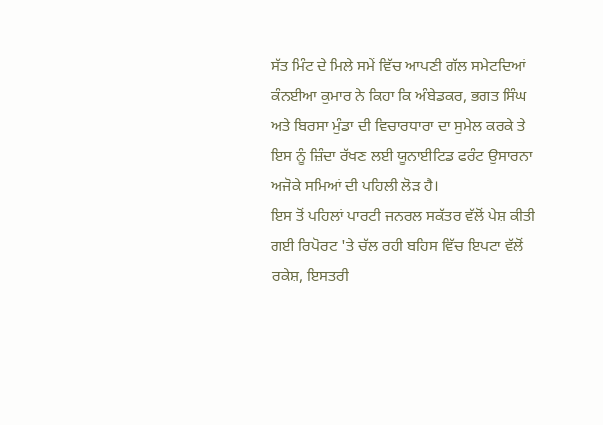ਸੱਤ ਮਿੰਟ ਦੇ ਮਿਲੇ ਸਮੇਂ ਵਿੱਚ ਆਪਣੀ ਗੱਲ ਸਮੇਟਦਿਆਂ ਕੰਨਈਆ ਕੁਮਾਰ ਨੇ ਕਿਹਾ ਕਿ ਅੰਬੇਡਕਰ, ਭਗਤ ਸਿੰਘ ਅਤੇ ਬਿਰਸਾ ਮੁੰਡਾ ਦੀ ਵਿਚਾਰਧਾਰਾ ਦਾ ਸੁਮੇਲ ਕਰਕੇ ਤੇ ਇਸ ਨੂੰ ਜ਼ਿੰਦਾ ਰੱਖਣ ਲਈ ਯੂਨਾਈਟਿਡ ਫਰੰਟ ਉਸਾਰਨਾ ਅਜੋਕੇ ਸਮਿਆਂ ਦੀ ਪਹਿਲੀ ਲੋੜ ਹੈ।
ਇਸ ਤੋਂ ਪਹਿਲਾਂ ਪਾਰਟੀ ਜਨਰਲ ਸਕੱਤਰ ਵੱਲੋਂ ਪੇਸ਼ ਕੀਤੀ ਗਈ ਰਿਪੋਰਟ 'ਤੇ ਚੱਲ ਰਹੀ ਬਹਿਸ ਵਿੱਚ ਇਪਟਾ ਵੱਲੋਂ ਰਕੇਸ਼, ਇਸਤਰੀ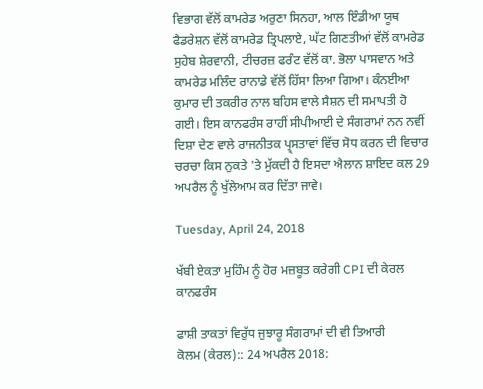ਵਿਭਾਗ ਵੱਲੋਂ ਕਾਮਰੇਡ ਅਰੁਣਾ ਸਿਨਹਾ, ਆਲ ਇੰਡੀਆ ਯੂਥ ਫੈਡਰੇਸ਼ਨ ਵੱਲੋਂ ਕਾਮਰੇਡ ਤ੍ਰਿਪਲਾਏ, ਘੱਟ ਗਿਣਤੀਆਂ ਵੱਲੋਂ ਕਾਮਰੇਡ ਸੁਹੇਬ ਸ਼ੇਰਵਾਨੀ, ਟੀਚਰਜ਼ ਫਰੰਟ ਵੱਲੋਂ ਕਾ. ਭੋਲਾ ਪਾਸਵਾਨ ਅਤੇ ਕਾਮਰੇਡ ਮਲਿੰਦ ਰਾਨਾਡੇ ਵੱਲੋਂ ਹਿੱਸਾ ਲਿਆ ਗਿਆ। ਕੰਨਈਆ ਕੁਮਾਰ ਦੀ ਤਕਰੀਰ ਨਾਲ ਬਹਿਸ ਵਾਲੇ ਸੈਸ਼ਨ ਦੀ ਸਮਾਪਤੀ ਹੋ ਗਈ। ਇਸ ਕਾਨਫਰੰਸ ਰਾਹੀਂ ਸੀਪੀਆਈ ਦੇ ਸੰਗਰਾਮਾਂ ਨਨ ਨਵੀਂ ਦਿਸ਼ਾ ਦੇਣ ਵਾਲੇ ਰਾਜਨੀਤਕ ਪ੍ਰ੍ਸਤਾਵਾਂ ਵਿੱਚ ਸੋਧ ਕਰਨ ਦੀ ਵਿਚਾਰ ਚਰਚਾ ਕਿਸ ਨੁਕਤੇ 'ਤੇ ਮੁੱਕਦੀ ਹੈ ਇਸਦਾ ਐਲਾਨ ਸ਼ਾਇਦ ਕਲ 29 ਅਪਰੈਲ ਨੂੰ ਖੁੱਲੇਆਮ ਕਰ ਦਿੱਤਾ ਜਾਵੇ।

Tuesday, April 24, 2018

ਖੱਬੀ ਏਕਤਾ ਮੁਹਿੰਮ ਨੂੰ ਹੋਰ ਮਜ਼ਬੂਤ ਕਰੇਗੀ CPI ਦੀ ਕੇਰਲ ਕਾਨਫਰੰਸ

ਫਾਸ਼ੀ ਤਾਕਤਾਂ ਵਿਰੁੱਧ ਜੁਝਾਰੂ ਸੰਗਰਾਮਾਂ ਦੀ ਵੀ ਤਿਆਰੀ
ਕੋਲਮ (ਕੇਰਲ):: 24 ਅਪਰੈਲ 2018: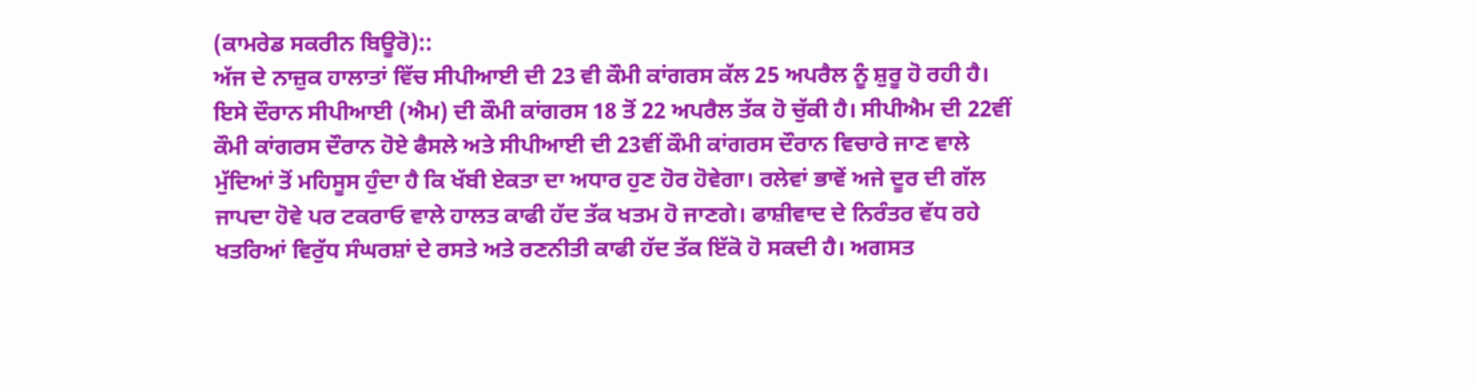(ਕਾਮਰੇਡ ਸਕਰੀਨ ਬਿਊਰੋ)::
ਅੱਜ ਦੇ ਨਾਜ਼ੁਕ ਹਾਲਾਤਾਂ ਵਿੱਚ ਸੀਪੀਆਈ ਦੀ 23 ਵੀ ਕੌਮੀ ਕਾਂਗਰਸ ਕੱਲ 25 ਅਪਰੈਲ ਨੂੰ ਸ਼ੁਰੂ ਹੋ ਰਹੀ ਹੈ। ਇਸੇ ਦੌਰਾਨ ਸੀਪੀਆਈ (ਐਮ) ਦੀ ਕੌਮੀ ਕਾਂਗਰਸ 18 ਤੋਂ 22 ਅਪਰੈਲ ਤੱਕ ਹੋ ਚੁੱਕੀ ਹੈ। ਸੀਪੀਐਮ ਦੀ 22ਵੀਂ ਕੌਮੀ ਕਾਂਗਰਸ ਦੌਰਾਨ ਹੋਏ ਫੈਸਲੇ ਅਤੇ ਸੀਪੀਆਈ ਦੀ 23ਵੀਂ ਕੌਮੀ ਕਾਂਗਰਸ ਦੌਰਾਨ ਵਿਚਾਰੇ ਜਾਣ ਵਾਲੇ ਮੁੱਦਿਆਂ ਤੋਂ ਮਹਿਸੂਸ ਹੁੰਦਾ ਹੈ ਕਿ ਖੱਬੀ ਏਕਤਾ ਦਾ ਅਧਾਰ ਹੁਣ ਹੋਰ ਹੋਵੇਗਾ। ਰਲੇਵਾਂ ਭਾਵੇਂ ਅਜੇ ਦੂਰ ਦੀ ਗੱਲ ਜਾਪਦਾ ਹੋਵੇ ਪਰ ਟਕਰਾਓ ਵਾਲੇ ਹਾਲਤ ਕਾਫੀ ਹੱਦ ਤੱਕ ਖਤਮ ਹੋ ਜਾਣਗੇ। ਫਾਸ਼ੀਵਾਦ ਦੇ ਨਿਰੰਤਰ ਵੱਧ ਰਹੇ ਖਤਰਿਆਂ ਵਿਰੁੱਧ ਸੰਘਰਸ਼ਾਂ ਦੇ ਰਸਤੇ ਅਤੇ ਰਣਨੀਤੀ ਕਾਫੀ ਹੱਦ ਤੱਕ ਇੱਕੋ ਹੋ ਸਕਦੀ ਹੈ। ਅਗਸਤ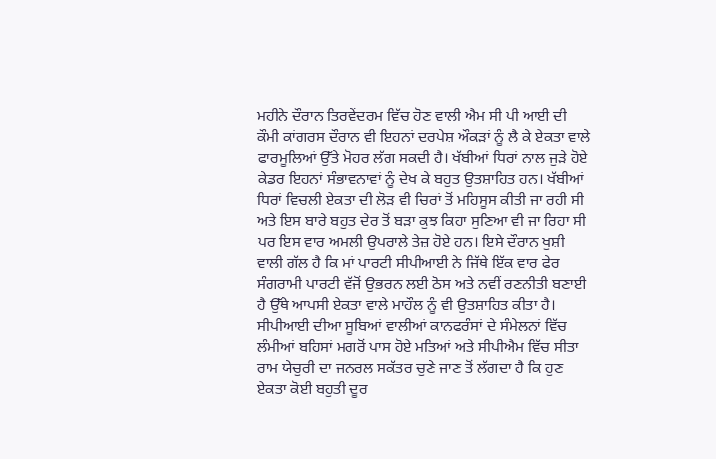ਮਹੀਨੇ ਦੌਰਾਨ ਤਿਰਵੇਂਦਰਮ ਵਿੱਚ ਹੋਣ ਵਾਲੀ ਐਮ ਸੀ ਪੀ ਆਈ ਦੀ ਕੌਮੀ ਕਾਂਗਰਸ ਦੌਰਾਨ ਵੀ ਇਹਨਾਂ ਦਰਪੇਸ਼ ਔਕੜਾਂ ਨੂੰ ਲੈ ਕੇ ਏਕਤਾ ਵਾਲੇ ਫਾਰਮੂਲਿਆਂ ਉੱਤੇ ਮੋਹਰ ਲੱਗ ਸਕਦੀ ਹੈ। ਖੱਬੀਆਂ ਧਿਰਾਂ ਨਾਲ ਜੁੜੇ ਹੋਏ ਕੇਡਰ ਇਹਨਾਂ ਸੰਭਾਵਨਾਵਾਂ ਨੂੰ ਦੇਖ ਕੇ ਬਹੁਤ ਉਤਸ਼ਾਹਿਤ ਹਨ। ਖੱਬੀਆਂ ਧਿਰਾਂ ਵਿਚਲੀ ਏਕਤਾ ਦੀ ਲੋੜ ਵੀ ਚਿਰਾਂ ਤੋਂ ਮਹਿਸੂਸ ਕੀਤੀ ਜਾ ਰਹੀ ਸੀ ਅਤੇ ਇਸ ਬਾਰੇ ਬਹੁਤ ਦੇਰ ਤੋਂ ਬੜਾ ਕੁਝ ਕਿਹਾ ਸੁਣਿਆ ਵੀ ਜਾ ਰਿਹਾ ਸੀ ਪਰ ਇਸ ਵਾਰ ਅਮਲੀ ਉਪਰਾਲੇ ਤੇਜ਼ ਹੋਏ ਹਨ। ਇਸੇ ਦੌਰਾਨ ਖੁਸ਼ੀ ਵਾਲੀ ਗੱਲ ਹੈ ਕਿ ਮਾਂ ਪਾਰਟੀ ਸੀਪੀਆਈ ਨੇ ਜਿੱਥੇ ਇੱਕ ਵਾਰ ਫੇਰ ਸੰਗਰਾਮੀ ਪਾਰਟੀ ਵੱਜੋਂ ਉਭਰਨ ਲਈ ਠੋਸ ਅਤੇ ਨਵੀਂ ਰਣਨੀਤੀ ਬਣਾਈ ਹੈ ਉੱਥੇ ਆਪਸੀ ਏਕਤਾ ਵਾਲੇ ਮਾਹੌਲ ਨੂੰ ਵੀ ਉਤਸ਼ਾਹਿਤ ਕੀਤਾ ਹੈ। ਸੀਪੀਆਈ ਦੀਆ ਸੂਬਿਆਂ ਵਾਲੀਆਂ ਕਾਨਫਰੰਸਾਂ ਦੇ ਸੰਮੇਲਨਾਂ ਵਿੱਚ ਲੰਮੀਆਂ ਬਹਿਸਾਂ ਮਗਰੋਂ ਪਾਸ ਹੋਏ ਮਤਿਆਂ ਅਤੇ ਸੀਪੀਐਮ ਵਿੱਚ ਸੀਤਾ ਰਾਮ ਯੇਚੁਰੀ ਦਾ ਜਨਰਲ ਸਕੱਤਰ ਚੁਣੇ ਜਾਣ ਤੋਂ ਲੱਗਦਾ ਹੈ ਕਿ ਹੁਣ ਏਕਤਾ ਕੋਈ ਬਹੁਤੀ ਦੂਰ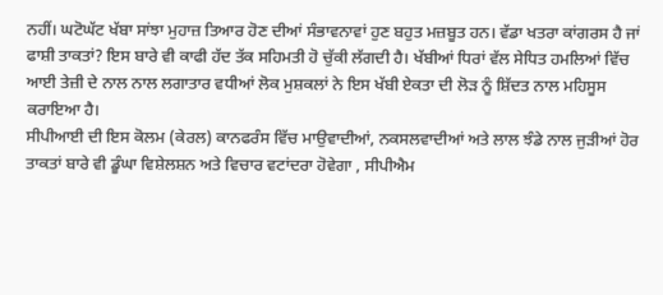ਨਹੀਂ। ਘਟੋਘੱਟ ਖੱਬਾ ਸਾਂਝਾ ਮੁਹਾਜ਼ ਤਿਆਰ ਹੋਣ ਦੀਆਂ ਸੰਭਾਵਨਾਵਾਂ ਹੁਣ ਬਹੁਤ ਮਜ਼ਬੂਤ ਹਨ। ਵੱਡਾ ਖਤਰਾ ਕਾਂਗਰਸ ਹੈ ਜਾਂ ਫਾਸ਼ੀ ਤਾਕਤਾਂ? ਇਸ ਬਾਰੇ ਵੀ ਕਾਫੀ ਹੱਦ ਤੱਕ ਸਹਿਮਤੀ ਹੋ ਚੁੱਕੀ ਲੱਗਦੀ ਹੈ। ਖੱਬੀਆਂ ਧਿਰਾਂ ਵੱਲ ਸੇਧਿਤ ਹਮਲਿਆਂ ਵਿੱਚ ਆਈ ਤੇਜ਼ੀ ਦੇ ਨਾਲ ਨਾਲ ਲਗਾਤਾਰ ਵਧੀਆਂ ਲੋਕ ਮੁਸ਼ਕਲਾਂ ਨੇ ਇਸ ਖੱਬੀ ਏਕਤਾ ਦੀ ਲੋੜ ਨੂੰ ਸ਼ਿੱਦਤ ਨਾਲ ਮਹਿਸੂਸ ਕਰਾਇਆ ਹੈ।
ਸੀਪੀਆਈ ਦੀ ਇਸ ਕੋਲਮ (ਕੇਰਲ) ਕਾਨਫਰੰਸ ਵਿੱਚ ਮਾਉਵਾਦੀਆਂ, ਨਕਸਲਵਾਦੀਆਂ ਅਤੇ ਲਾਲ ਝੰਡੇ ਨਾਲ ਜੁੜੀਆਂ ਹੋਰ ਤਾਕਤਾਂ ਬਾਰੇ ਵੀ ਡੂੰਘਾ ਵਿਸ਼ੇਲਸ਼ਨ ਅਤੇ ਵਿਚਾਰ ਵਟਾਂਦਰਾ ਹੋਵੇਗਾ , ਸੀਪੀਐਮ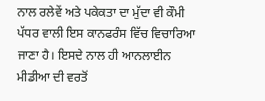ਨਾਲ ਰਲੇਵੇਂ ਅਤੇ ਪਕੇਕਤਾ ਦਾ ਮੁੱਦਾ ਵੀ ਕੌਮੀ ਪੱਧਰ ਵਾਲੀ ਇਸ ਕਾਨਫਰੰਸ ਵਿੱਚ ਵਿਚਾਰਿਆ ਜਾਣਾ ਹੈ। ਇਸਦੇ ਨਾਲ ਹੀ ਆਨਲਾਈਨ ਮੀਡੀਆ ਦੀ ਵਰਤੋਂ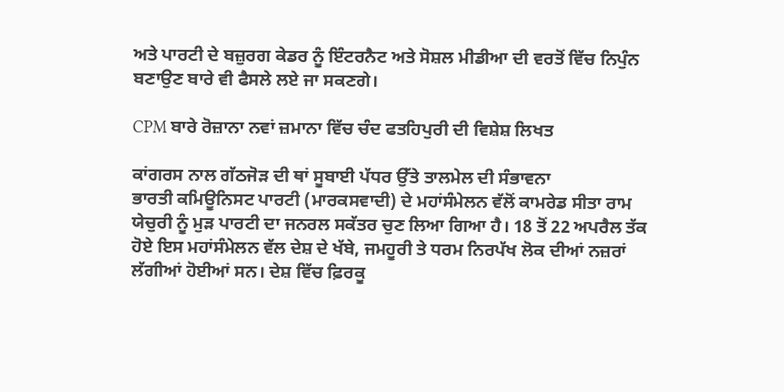ਅਤੇ ਪਾਰਟੀ ਦੇ ਬਜ਼ੁਰਗ ਕੇਡਰ ਨੂੰ ਇੰਟਰਨੈਟ ਅਤੇ ਸੋਸ਼ਲ ਮੀਡੀਆ ਦੀ ਵਰਤੋਂ ਵਿੱਚ ਨਿਪੁੰਨ ਬਣਾਉਣ ਬਾਰੇ ਵੀ ਫੈਸਲੇ ਲਏ ਜਾ ਸਕਣਗੇ।

CPM ਬਾਰੇ ਰੋਜ਼ਾਨਾ ਨਵਾਂ ਜ਼ਮਾਨਾ ਵਿੱਚ ਚੰਦ ਫਤਹਿਪੁਰੀ ਦੀ ਵਿਸ਼ੇਸ਼ ਲਿਖਤ

ਕਾਂਗਰਸ ਨਾਲ ਗੱਠਜੋੜ ਦੀ ਥਾਂ ਸੂਬਾਈ ਪੱਧਰ ਉੱਤੇ ਤਾਲਮੇਲ ਦੀ ਸੰਭਾਵਨਾ
ਭਾਰਤੀ ਕਮਿਊਨਿਸਟ ਪਾਰਟੀ (ਮਾਰਕਸਵਾਦੀ) ਦੇ ਮਹਾਂਸੰਮੇਲਨ ਵੱਲੋਂ ਕਾਮਰੇਡ ਸੀਤਾ ਰਾਮ ਯੇਚੁਰੀ ਨੂੰ ਮੁੜ ਪਾਰਟੀ ਦਾ ਜਨਰਲ ਸਕੱਤਰ ਚੁਣ ਲਿਆ ਗਿਆ ਹੈ। 18 ਤੋਂ 22 ਅਪਰੈਲ ਤੱਕ ਹੋਏ ਇਸ ਮਹਾਂਸੰਮੇਲਨ ਵੱਲ ਦੇਸ਼ ਦੇ ਖੱਬੇ, ਜਮਹੂਰੀ ਤੇ ਧਰਮ ਨਿਰਪੱਖ ਲੋਕ ਦੀਆਂ ਨਜ਼ਰਾਂ ਲੱਗੀਆਂ ਹੋਈਆਂ ਸਨ। ਦੇਸ਼ ਵਿੱਚ ਫ਼ਿਰਕੂ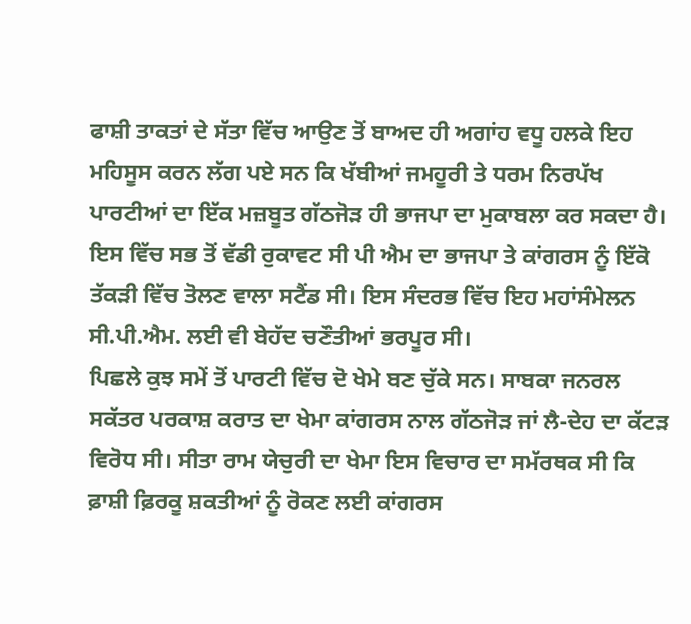ਫਾਸ਼ੀ ਤਾਕਤਾਂ ਦੇ ਸੱਤਾ ਵਿੱਚ ਆਉਣ ਤੋਂ ਬਾਅਦ ਹੀ ਅਗਾਂਹ ਵਧੂ ਹਲਕੇ ਇਹ ਮਹਿਸੂਸ ਕਰਨ ਲੱਗ ਪਏ ਸਨ ਕਿ ਖੱਬੀਆਂ ਜਮਹੂਰੀ ਤੇ ਧਰਮ ਨਿਰਪੱਖ ਪਾਰਟੀਆਂ ਦਾ ਇੱਕ ਮਜ਼ਬੂਤ ਗੱਠਜੋੜ ਹੀ ਭਾਜਪਾ ਦਾ ਮੁਕਾਬਲਾ ਕਰ ਸਕਦਾ ਹੈ। ਇਸ ਵਿੱਚ ਸਭ ਤੋਂ ਵੱਡੀ ਰੁਕਾਵਟ ਸੀ ਪੀ ਐਮ ਦਾ ਭਾਜਪਾ ਤੇ ਕਾਂਗਰਸ ਨੂੰ ਇੱਕੋ ਤੱਕੜੀ ਵਿੱਚ ਤੋਲਣ ਵਾਲਾ ਸਟੈਂਡ ਸੀ। ਇਸ ਸੰਦਰਭ ਵਿੱਚ ਇਹ ਮਹਾਂਸੰਮੇਲਨ ਸੀ.ਪੀ.ਐਮ. ਲਈ ਵੀ ਬੇਹੱਦ ਚਣੌਤੀਆਂ ਭਰਪੂਰ ਸੀ।
ਪਿਛਲੇ ਕੁਝ ਸਮੇਂ ਤੋਂ ਪਾਰਟੀ ਵਿੱਚ ਦੋ ਖੇਮੇ ਬਣ ਚੁੱਕੇ ਸਨ। ਸਾਬਕਾ ਜਨਰਲ ਸਕੱਤਰ ਪਰਕਾਸ਼ ਕਰਾਤ ਦਾ ਖੇਮਾ ਕਾਂਗਰਸ ਨਾਲ ਗੱਠਜੋੜ ਜਾਂ ਲੈ-ਦੇਹ ਦਾ ਕੱਟੜ ਵਿਰੋਧ ਸੀ। ਸੀਤਾ ਰਾਮ ਯੇਚੁਰੀ ਦਾ ਖੇਮਾ ਇਸ ਵਿਚਾਰ ਦਾ ਸਮੱਰਥਕ ਸੀ ਕਿ ਫ਼ਾਸ਼ੀ ਫ਼ਿਰਕੂ ਸ਼ਕਤੀਆਂ ਨੂੰ ਰੋਕਣ ਲਈ ਕਾਂਗਰਸ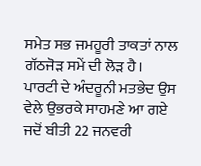ਸਮੇਤ ਸਭ ਜਮਹੂਰੀ ਤਾਕਤਾਂ ਨਾਲ ਗੱਠਜੋੜ ਸਮੇਂ ਦੀ ਲੋੜ ਹੈ। ਪਾਰਟੀ ਦੇ ਅੰਦਰੂਨੀ ਮਤਭੇਦ ਉਸ ਵੇਲੇ ਉਭਰਕੇ ਸਾਹਮਣੇ ਆ ਗਏ ਜਦੋਂ ਬੀਤੀ 22 ਜਨਵਰੀ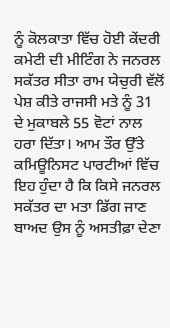ਨੂੰ ਕੋਲਕਾਤਾ ਵਿੱਚ ਹੋਈ ਕੇਂਦਰੀ ਕਮੇਟੀ ਦੀ ਮੀਟਿੰਗ ਨੇ ਜਨਰਲ ਸਕੱਤਰ ਸੀਤਾ ਰਾਮ ਯੇਚੁਰੀ ਵੱਲੋਂ ਪੇਸ਼ ਕੀਤੇ ਰਾਜਸੀ ਮਤੇ ਨੂੰ 31 ਦੇ ਮੁਕਾਬਲੇ 55 ਵੋਟਾਂ ਨਾਲ ਹਰਾ ਦਿੱਤਾ। ਆਮ ਤੌਰ ਉੱਤੇ ਕਮਿਊਨਿਸਟ ਪਾਰਟੀਆਂ ਵਿੱਚ ਇਹ ਹੁੰਦਾ ਹੈ ਕਿ ਕਿਸੇ ਜਨਰਲ ਸਕੱਤਰ ਦਾ ਮਤਾ ਡਿੱਗ ਜਾਣ ਬਾਅਦ ਉਸ ਨੂੰ ਅਸਤੀਫ਼ਾ ਦੇਣਾ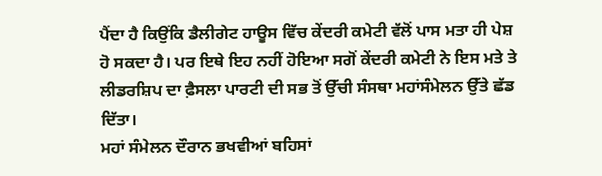ਪੈਂਦਾ ਹੈ ਕਿਉਂਕਿ ਡੈਲੀਗੇਟ ਹਾਊਸ ਵਿੱਚ ਕੇਂਦਰੀ ਕਮੇਟੀ ਵੱਲੋਂ ਪਾਸ ਮਤਾ ਹੀ ਪੇਸ਼ ਹੋ ਸਕਦਾ ਹੈ। ਪਰ ਇਥੇ ਇਹ ਨਹੀਂ ਹੋਇਆ ਸਗੋਂ ਕੇਂਦਰੀ ਕਮੇਟੀ ਨੇ ਇਸ ਮਤੇ ਤੇ ਲੀਡਰਸ਼ਿਪ ਦਾ ਫ਼ੈਸਲਾ ਪਾਰਟੀ ਦੀ ਸਭ ਤੋਂ ਉੱਚੀ ਸੰਸਥਾ ਮਹਾਂਸੰਮੇਲਨ ਉੱਤੇ ਛੱਡ ਦਿੱਤਾ।
ਮਹਾਂ ਸੰਮੇਲਨ ਦੌਰਾਨ ਭਖਵੀਆਂ ਬਹਿਸਾਂ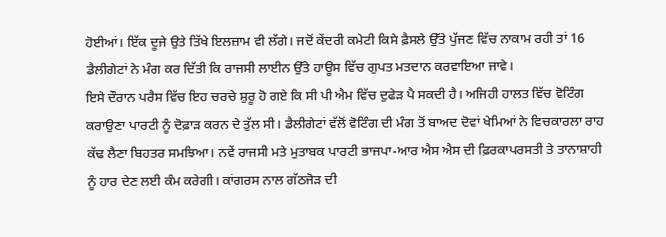ਹੋਈਆਂ। ਇੱਕ ਦੂਜੇ ਉਤੇ ਤਿੱਖੇ ਇਲਜ਼ਾਮ ਵੀ ਲੱਗੇ। ਜਦੋਂ ਕੇਂਦਰੀ ਕਮੇਟੀ ਕਿਸੇ ਫ਼ੈਸਲੇ ਉੱਤੇ ਪੁੱਜਣ ਵਿੱਚ ਨਾਕਾਮ ਰਹੀ ਤਾਂ 16 ਡੈਲੀਗੇਟਾਂ ਨੇ ਮੰਗ ਕਰ ਦਿੱਤੀ ਕਿ ਰਾਜਸੀ ਲਾਈਨ ਉੱਤੇ ਹਾਊਸ ਵਿੱਚ ਗੁਪਤ ਮਤਦਾਨ ਕਰਵਾਇਆ ਜਾਵੇ।
ਇਸੇ ਦੌਰਾਨ ਪਰੈਸ ਵਿੱਚ ਇਹ ਚਰਚੇ ਸ਼ੁਰੂ ਹੋ ਗਏ ਕਿ ਸੀ ਪੀ ਐਮ ਵਿੱਚ ਦੁਫੇੜ ਪੈ ਸਕਦੀ ਹੈ। ਅਜਿਹੀ ਹਾਲਤ ਵਿੱਚ ਵੋਟਿੰਗ ਕਰਾਉਣਾ ਪਾਰਟੀ ਨੂੰ ਦੋਫ਼ਾੜ ਕਰਨ ਦੇ ਤੁੱਲ ਸੀ। ਡੈਲੀਗੇਟਾਂ ਵੱਲੋਂ ਵੋਟਿੰਗ ਦੀ ਮੰਗ ਤੋਂ ਬਾਅਦ ਦੋਵਾਂ ਖੇਮਿਆਂ ਨੇ ਵਿਚਕਾਰਲਾ ਰਾਹ ਕੱਢ ਲੈਣਾ ਬਿਹਤਰ ਸਮਝਿਆ। ਨਵੇਂ ਰਾਜਸੀ ਮਤੇ ਮੁਤਾਬਕ ਪਾਰਟੀ ਭਾਜਪਾ-ਆਰ ਐਸ ਐਸ ਦੀ ਫ਼ਿਰਕਾਪਰਸਤੀ ਤੇ ਤਾਨਾਸ਼ਾਹੀ ਨੂੰ ਹਾਰ ਦੇਣ ਲਈ ਕੰਮ ਕਰੇਗੀ। ਕਾਂਗਰਸ ਨਾਲ ਗੱਠਜੋੜ ਦੀ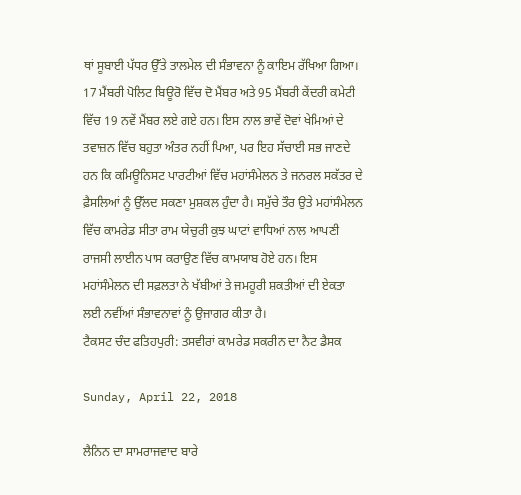ਥਾਂ ਸੂਬਾਈ ਪੱਧਰ ਉੱਤੇ ਤਾਲਮੇਲ ਦੀ ਸੰਭਾਵਨਾ ਨੂੰ ਕਾਇਮ ਰੱਖਿਆ ਗਿਆ।
17 ਮੈਂਬਰੀ ਪੋਲਿਟ ਬਿਊਰੋ ਵਿੱਚ ਦੋ ਮੈਂਬਰ ਅਤੇ 95 ਮੈਂਬਰੀ ਕੇਂਦਰੀ ਕਮੇਟੀ ਵਿੱਚ 19 ਨਵੇਂ ਮੈਂਬਰ ਲਏ ਗਏ ਹਨ। ਇਸ ਨਾਲ ਭਾਵੇਂ ਦੋਵਾਂ ਖੇਮਿਆਂ ਦੇ ਤਵਾਜ਼ਨ ਵਿੱਚ ਬਹੁਤਾ ਅੰਤਰ ਨਹੀਂ ਪਿਆ, ਪਰ ਇਹ ਸੱਚਾਈ ਸਭ ਜਾਣਦੇ ਹਨ ਕਿ ਕਮਿਊਨਿਸਟ ਪਾਰਟੀਆਂ ਵਿੱਚ ਮਹਾਂਸੰਮੇਲਨ ਤੇ ਜਨਰਲ ਸਕੱਤਰ ਦੇ ਫ਼ੈਸਲਿਆਂ ਨੂੰ ਉੱਲਦ ਸਕਣਾ ਮੁਸ਼ਕਲ ਹੁੰਦਾ ਹੈ। ਸਮੁੱਚੇ ਤੌਰ ਉਤੇ ਮਹਾਂਸੰਮੇਲਨ ਵਿੱਚ ਕਾਮਰੇਡ ਸੀਤਾ ਰਾਮ ਯੇਚੁਰੀ ਕੁਝ ਘਾਟਾਂ ਵਾਧਿਆਂ ਨਾਲ ਆਪਣੀ ਰਾਜਸੀ ਲਾਈਨ ਪਾਸ ਕਰਾਉਣ ਵਿੱਚ ਕਾਮਯਾਬ ਹੋਏ ਹਨ। ਇਸ ਮਹਾਂਸੰਮੇਲਨ ਦੀ ਸਫ਼ਲਤਾ ਨੇ ਖੱਬੀਆਂ ਤੇ ਜਮਹੂਰੀ ਸ਼ਕਤੀਆਂ ਦੀ ਏਕਤਾ ਲਈ ਨਵੀਂਆਂ ਸੰਭਾਵਨਾਵਾਂ ਨੂੰ ਉਜਾਗਰ ਕੀਤਾ ਹੈ।
ਟੈਕਸਟ ਚੰਦ ਫਤਿਹਪੁਰੀ: ਤਸਵੀਰਾਂ ਕਾਮਰੇਡ ਸਕਰੀਨ ਦਾ ਨੈਟ ਡੈਸਕ

Sunday, April 22, 2018

ਲੈਨਿਨ ਦਾ ਸਾਮਰਾਜਵਾਦ ਬਾਰੇ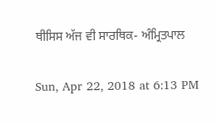ਥੀਸਿਸ ਅੱਜ ਵੀ ਸਾਰਥਿਕ- ਅੰਮ੍ਰਿਤਪਾਲ

Sun, Apr 22, 2018 at 6:13 PM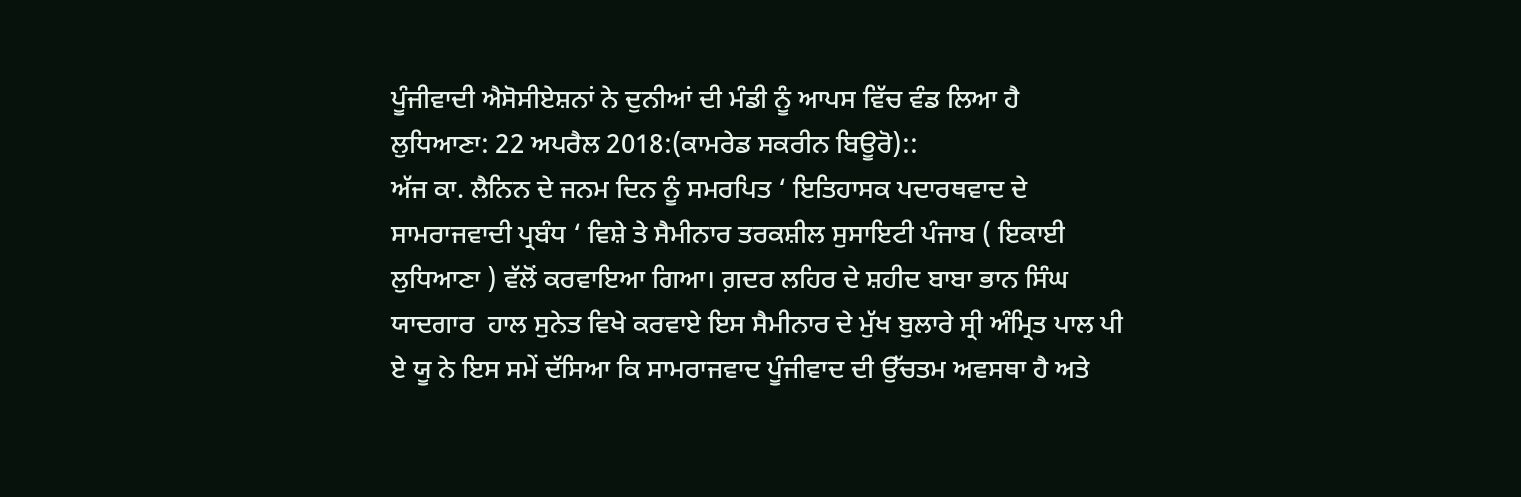ਪੂੰਜੀਵਾਦੀ ਐਸੋਸੀਏਸ਼ਨਾਂ ਨੇ ਦੁਨੀਆਂ ਦੀ ਮੰਡੀ ਨੂੰ ਆਪਸ ਵਿੱਚ ਵੰਡ ਲਿਆ ਹੈ
ਲੁਧਿਆਣਾ: 22 ਅਪਰੈਲ 2018:(ਕਾਮਰੇਡ ਸਕਰੀਨ ਬਿਊਰੋ)::
ਅੱਜ ਕਾ. ਲੈਨਿਨ ਦੇ ਜਨਮ ਦਿਨ ਨੂੰ ਸਮਰਪਿਤ ‘ ਇਤਿਹਾਸਕ ਪਦਾਰਥਵਾਦ ਦੇ ਸਾਮਰਾਜਵਾਦੀ ਪ੍ਰਬੰਧ ‘ ਵਿਸ਼ੇ ਤੇ ਸੈਮੀਨਾਰ ਤਰਕਸ਼ੀਲ ਸੁਸਾਇਟੀ ਪੰਜਾਬ ( ਇਕਾਈ ਲੁਧਿਆਣਾ ) ਵੱਲੋਂ ਕਰਵਾਇਆ ਗਿਆ। ਗ਼ਦਰ ਲਹਿਰ ਦੇ ਸ਼ਹੀਦ ਬਾਬਾ ਭਾਨ ਸਿੰਘ ਯਾਦਗਾਰ  ਹਾਲ ਸੁਨੇਤ ਵਿਖੇ ਕਰਵਾਏ ਇਸ ਸੈਮੀਨਾਰ ਦੇ ਮੁੱਖ ਬੁਲਾਰੇ ਸ੍ਰੀ ਅੰਮ੍ਰਿਤ ਪਾਲ ਪੀ ਏ ਯੂ ਨੇ ਇਸ ਸਮੇਂ ਦੱਸਿਆ ਕਿ ਸਾਮਰਾਜਵਾਦ ਪੂੰਜੀਵਾਦ ਦੀ ਉੱਚਤਮ ਅਵਸਥਾ ਹੈ ਅਤੇ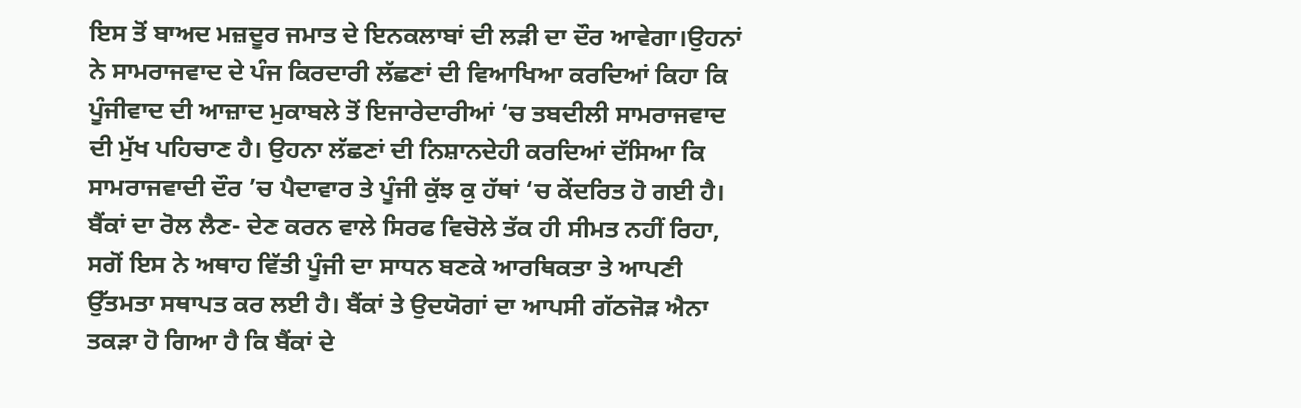ਇਸ ਤੋਂ ਬਾਅਦ ਮਜ਼ਦੂਰ ਜਮਾਤ ਦੇ ਇਨਕਲਾਬਾਂ ਦੀ ਲੜੀ ਦਾ ਦੌਰ ਆਵੇਗਾ।ਉਹਨਾਂ ਨੇ ਸਾਮਰਾਜਵਾਦ ਦੇ ਪੰਜ ਕਿਰਦਾਰੀ ਲੱਛਣਾਂ ਦੀ ਵਿਆਖਿਆ ਕਰਦਿਆਂ ਕਿਹਾ ਕਿ ਪੂੰਜੀਵਾਦ ਦੀ ਆਜ਼ਾਦ ਮੁਕਾਬਲੇ ਤੋਂ ਇਜਾਰੇਦਾਰੀਆਂ ‘ਚ ਤਬਦੀਲੀ ਸਾਮਰਾਜਵਾਦ ਦੀ ਮੁੱਖ ਪਹਿਚਾਣ ਹੈ। ਉਹਨਾ ਲੱਛਣਾਂ ਦੀ ਨਿਸ਼ਾਨਦੇਹੀ ਕਰਦਿਆਂ ਦੱਸਿਆ ਕਿ ਸਾਮਰਾਜਵਾਦੀ ਦੌਰ ’ਚ ਪੈਦਾਵਾਰ ਤੇ ਪੂੰਜੀ ਕੁੱਝ ਕੁ ਹੱਥਾਂ ‘ਚ ਕੇਂਦਰਿਤ ਹੋ ਗਈ ਹੈ। ਬੈਂਕਾਂ ਦਾ ਰੋਲ ਲੈਣ- ਦੇਣ ਕਰਨ ਵਾਲੇ ਸਿਰਫ ਵਿਚੋਲੇ ਤੱਕ ਹੀ ਸੀਮਤ ਨਹੀਂ ਰਿਹਾ, ਸਗੋਂ ਇਸ ਨੇ ਅਥਾਹ ਵਿੱਤੀ ਪੂੰਜੀ ਦਾ ਸਾਧਨ ਬਣਕੇ ਆਰਥਿਕਤਾ ਤੇ ਆਪਣੀ ਉੱਤਮਤਾ ਸਥਾਪਤ ਕਰ ਲਈ ਹੈ। ਬੈਂਕਾਂ ਤੇ ਉਦਯੋਗਾਂ ਦਾ ਆਪਸੀ ਗੱਠਜੋੜ ਐਨਾ ਤਕੜਾ ਹੋ ਗਿਆ ਹੈ ਕਿ ਬੈਂਕਾਂ ਦੇ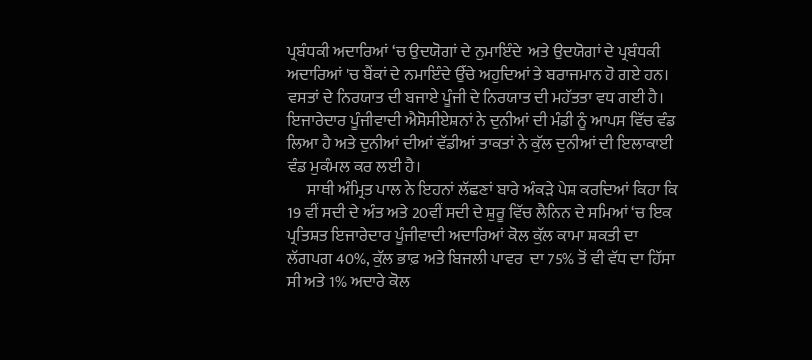ਪ੍ਰਬੰਧਕੀ ਅਦਾਰਿਆਂ ‘ਚ ਉਦਯੋਗਾਂ ਦੇ ਨੁਮਾਇੰਦੇ  ਅਤੇ ਉਦਯੋਗਾਂ ਦੇ ਪ੍ਰਬੰਧਕੀ ਅਦਾਰਿਆਂ 'ਚ ਬੈਂਕਾਂ ਦੇ ਨਮਾਇੰਦੇ ਉੱਚੇ ਅਹੁਦਿਆਂ ਤੇ ਬਰਾਜਮਾਨ ਹੋ ਗਏ ਹਨ। ਵਸਤਾਂ ਦੇ ਨਿਰਯਾਤ ਦੀ ਬਜਾਏ ਪੂੰਜੀ ਦੇ ਨਿਰਯਾਤ ਦੀ ਮਹੱਤਤਾ ਵਧ ਗਈ ਹੈ। ਇਜਾਰੇਦਾਰ ਪੂੰਜੀਵਾਦੀ ਐਸੋਸੀਏਸ਼ਨਾਂ ਨੇ ਦੁਨੀਆਂ ਦੀ ਮੰਡੀ ਨੂੰ ਆਪਸ ਵਿੱਚ ਵੰਡ ਲਿਆ ਹੈ ਅਤੇ ਦੁਨੀਆਂ ਦੀਆਂ ਵੱਡੀਆਂ ਤਾਕਤਾਂ ਨੇ ਕੁੱਲ ਦੁਨੀਆਂ ਦੀ ਇਲਾਕਾਈ ਵੰਡ ਮੁਕੰਮਲ ਕਰ ਲਈ ਹੈ।
      ਸਾਥੀ ਅੰਮ੍ਰਿਤ ਪਾਲ ਨੇ ਇਹਨਾਂ ਲੱਛਣਾਂ ਬਾਰੇ ਅੰਕੜੇ ਪੇਸ਼ ਕਰਦਿਆਂ ਕਿਹਾ ਕਿ 19 ਵੀਂ ਸਦੀ ਦੇ ਅੰਤ ਅਤੇ 20ਵੀਂ ਸਦੀ ਦੇ ਸ਼ੁਰੂ ਵਿੱਚ ਲੈਨਿਨ ਦੇ ਸਮਿਆਂ ‘ਚ ਇਕ ਪ੍ਰਤਿਸ਼ਤ ਇਜਾਰੇਦਾਰ ਪੂੰਜੀਵਾਦੀ ਅਦਾਰਿਆਂ ਕੋਲ ਕੁੱਲ ਕਾਮਾ ਸ਼ਕਤੀ ਦਾ ਲੱਗਪਗ 40%, ਕੁੱਲ ਭਾਫ਼ ਅਤੇ ਬਿਜਲੀ ਪਾਵਰ  ਦਾ 75% ਤੋਂ ਵੀ ਵੱਧ ਦਾ ਹਿੱਸਾ ਸੀ ਅਤੇ 1% ਅਦਾਰੇ ਕੋਲ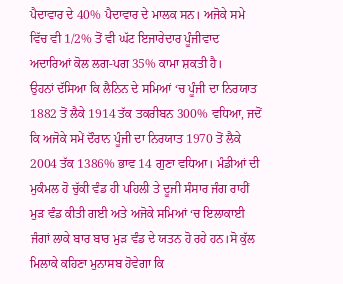ਪੈਦਾਵਾਰ ਦੇ 40% ਪੈਦਾਵਾਰ ਦੇ ਮਾਲਕ ਸਨ। ਅਜੋਕੇ ਸਮੇ ਵਿੱਚ ਵੀ 1/2% ਤੋਂ ਵੀ ਘੱਟ ਇਜਾਰੇਦਾਰ ਪੂੰਜੀਵਾਦ ਅਦਾਰਿਆਂ ਕੋਲ ਲਗ-ਪਗ 35% ਕਾਮਾ ਸ਼ਕਤੀ ਹੈ।
ਉਹਨਾਂ ਦੱਸਿਆ ਕਿ ਲੈਨਿਨ ਦੇ ਸਮਿਆਂ ‘ਚ ਪੂੰਜੀ ਦਾ ਨਿਰਯਾਤ 1882 ਤੋਂ ਲੈਕੇ 1914 ਤੱਕ ਤਕਰੀਬਨ 300% ਵਧਿਆ, ਜਦੋਂ ਕਿ ਅਜੋਕੇ ਸਮੇਂ ਦੌਰਾਨ ਪੂੰਜੀ ਦਾ ਨਿਰਯਾਤ 1970 ਤੋਂ ਲੈਕੇ 2004 ਤੱਕ 1386% ਭਾਵ 14 ਗੁਣਾ ਵਧਿਆ। ਮੰਡੀਆਂ ਦੀ ਮੁਕੰਮਲ ਹੋ ਚੁੱਕੀ ਵੰਡ ਹੀ ਪਹਿਲੀ ਤੇ ਦੂਜੀ ਸੰਸਾਰ ਜੰਗ ਰਾਹੀਂ ਮੁੜ ਵੰਡ ਕੀਤੀ ਗਈ ਅਤੇ ਅਜੋਕੇ ਸਮਿਆਂ ‘ਚ ਇਲਾਕਾਈ ਜੰਗਾਂ ਲਾਕੇ ਬਾਰ ਬਾਰ ਮੁੜ ਵੰਡ ਦੇ ਯਤਨ ਹੋ ਰਹੇ ਹਨ।ਸੋ ਕੁੱਲ ਮਿਲਾਕੇ ਕਹਿਣਾ ਮੁਨਾਸਬ ਹੋਵੇਗਾ ਕਿ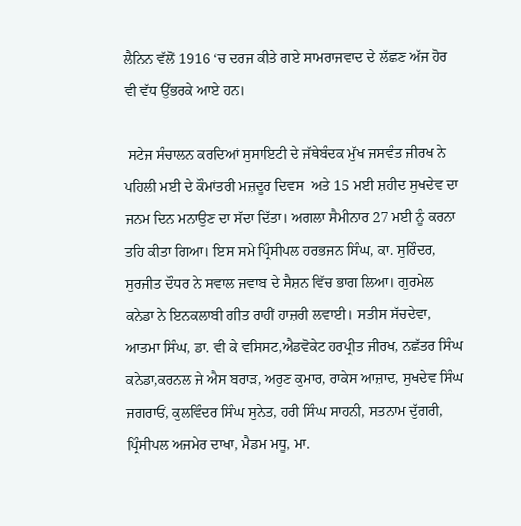ਲੈਨਿਨ ਵੱਲੋਂ 1916 ‘ਚ ਦਰਜ ਕੀਤੇ ਗਏ ਸਾਮਰਾਜਵਾਦ ਦੇ ਲੱਛਣ ਅੱਜ ਹੋਰ ਵੀ ਵੱਧ ਉੱਭਰਕੇ ਆਏ ਹਨ।

 ਸਟੇਜ ਸੰਚਾਲਨ ਕਰਦਿਆਂ ਸੁਸਾਇਟੀ ਦੇ ਜੱਥੇਬੰਦਕ ਮੁੱਖ ਜਸਵੰਤ ਜੀਰਖ ਨੇ ਪਹਿਲੀ ਮਈ ਦੇ ਕੌਮਾਂਤਰੀ ਮਜ਼ਦੂਰ ਦਿਵਸ  ਅਤੇ 15 ਮਈ ਸ਼ਹੀਦ ਸੁਖਦੇਵ ਦਾ ਜਨਮ ਦਿਨ ਮਨਾਉਣ ਦਾ ਸੱਦਾ ਦਿੱਤਾ। ਅਗਲਾ ਸੈਮੀਨਾਰ 27 ਮਈ ਨੂੰ ਕਰਨਾ ਤਹਿ ਕੀਤਾ ਗਿਆ। ਇਸ ਸਮੇ ਪ੍ਰਿੰਸੀਪਲ ਹਰਭਜਨ ਸਿੰਘ, ਕਾ. ਸੁਰਿੰਦਰ, ਸੁਰਜੀਤ ਦੌਧਰ ਨੇ ਸਵਾਲ ਜਵਾਬ ਦੇ ਸੈਸ਼ਨ ਵਿੱਚ ਭਾਗ ਲਿਆ। ਗੁਰਮੇਲ ਕਨੇਡਾ ਨੇ ਇਨਕਲਾਬੀ ਗੀਤ ਰਾਹੀਂ ਹਾਜ਼ਰੀ ਲਵਾਈ। ਸਤੀਸ ਸੱਚਦੇਵਾ, ਆਤਮਾ ਸਿੰਘ, ਡਾ. ਵੀ ਕੇ ਵਸਿਸਟ,ਐਡਵੋਕੇਟ ਹਰਪ੍ਰੀਤ ਜੀਰਖ, ਨਛੱਤਰ ਸਿੰਘ ਕਨੇਡਾ,ਕਰਨਲ ਜੇ ਐਸ ਬਰਾੜ, ਅਰੁਣ ਕੁਮਾਰ, ਰਾਕੇਸ ਆਜ਼ਾਦ, ਸੁਖਦੇਵ ਸਿੰਘ ਜਗਰਾਓਂ, ਕੁਲਵਿੰਦਰ ਸਿੰਘ ਸੁਨੇਤ, ਹਰੀ ਸਿੰਘ ਸਾਹਨੀ, ਸਤਨਾਮ ਦੁੱਗਰੀ, ਪ੍ਰਿੰਸੀਪਲ ਅਜਮੇਰ ਦਾਖਾ, ਮੈਡਮ ਮਧੂ, ਮਾ.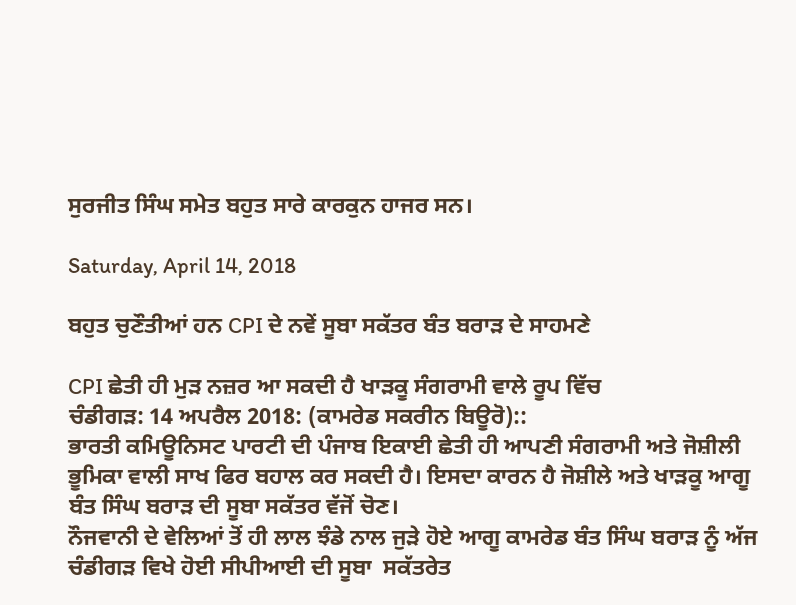ਸੁਰਜੀਤ ਸਿੰਘ ਸਮੇਤ ਬਹੁਤ ਸਾਰੇ ਕਾਰਕੁਨ ਹਾਜਰ ਸਨ।

Saturday, April 14, 2018

ਬਹੁਤ ਚੁਣੌਤੀਆਂ ਹਨ CPI ਦੇ ਨਵੇਂ ਸੂਬਾ ਸਕੱਤਰ ਬੰਤ ਬਰਾੜ ਦੇ ਸਾਹਮਣੇ

CPI ਛੇਤੀ ਹੀ ਮੁੜ ਨਜ਼ਰ ਆ ਸਕਦੀ ਹੈ ਖਾੜਕੂ ਸੰਗਰਾਮੀ ਵਾਲੇ ਰੂਪ ਵਿੱਚ
ਚੰਡੀਗੜ: 14 ਅਪਰੈਲ 2018: (ਕਾਮਰੇਡ ਸਕਰੀਨ ਬਿਊਰੋ)::
ਭਾਰਤੀ ਕਮਿਊਨਿਸਟ ਪਾਰਟੀ ਦੀ ਪੰਜਾਬ ਇਕਾਈ ਛੇਤੀ ਹੀ ਆਪਣੀ ਸੰਗਰਾਮੀ ਅਤੇ ਜੋਸ਼ੀਲੀ ਭੂਮਿਕਾ ਵਾਲੀ ਸਾਖ ਫਿਰ ਬਹਾਲ ਕਰ ਸਕਦੀ ਹੈ। ਇਸਦਾ ਕਾਰਨ ਹੈ ਜੋਸ਼ੀਲੇ ਅਤੇ ਖਾੜਕੂ ਆਗੂ ਬੰਤ ਸਿੰਘ ਬਰਾੜ ਦੀ ਸੂਬਾ ਸਕੱਤਰ ਵੱਜੋਂ ਚੋਣ।
ਨੌਜਵਾਨੀ ਦੇ ਵੇਲਿਆਂ ਤੋਂ ਹੀ ਲਾਲ ਝੰਡੇ ਨਾਲ ਜੁੜੇ ਹੋਏ ਆਗੂ ਕਾਮਰੇਡ ਬੰਤ ਸਿੰਘ ਬਰਾੜ ਨੂੰ ਅੱਜ ਚੰਡੀਗੜ ਵਿਖੇ ਹੋਈ ਸੀਪੀਆਈ ਦੀ ਸੂਬਾ  ਸਕੱਤਰੇਤ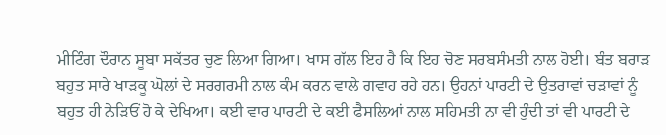ਮੀਟਿੰਗ ਦੌਰਾਨ ਸੂਬਾ ਸਕੱਤਰ ਚੁਣ ਲਿਆ ਗਿਆ। ਖਾਸ ਗੱਲ ਇਹ ਹੈ ਕਿ ਇਹ ਚੋਣ ਸਰਬਸੰਮਤੀ ਨਾਲ ਹੋਈ। ਬੰਤ ਬਰਾੜ ਬਹੁਤ ਸਾਰੇ ਖਾੜਕੂ ਘੋਲਾਂ ਦੇ ਸਰਗਰਮੀ ਨਾਲ ਕੰਮ ਕਰਨ ਵਾਲੇ ਗਵਾਹ ਰਹੇ ਹਨ। ਉਹਨਾਂ ਪਾਰਟੀ ਦੇ ਉਤਰਾਵਾਂ ਚੜਾਵਾਂ ਨੂੰ ਬਹੁਤ ਹੀ ਨੇੜਿਓਂ ਹੋ ਕੇ ਦੇਖਿਆ। ਕਈ ਵਾਰ ਪਾਰਟੀ ਦੇ ਕਈ ਫੈਸਲਿਆਂ ਨਾਲ ਸਹਿਮਤੀ ਨਾ ਵੀ ਹੁੰਦੀ ਤਾਂ ਵੀ ਪਾਰਟੀ ਦੇ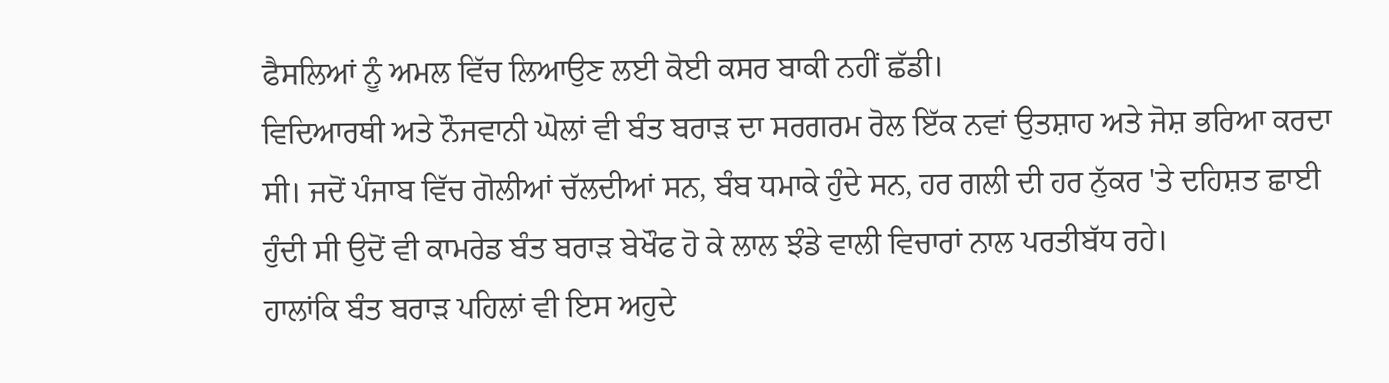ਫੈਸਲਿਆਂ ਨੂੰ ਅਮਲ ਵਿੱਚ ਲਿਆਉਣ ਲਈ ਕੋਈ ਕਸਰ ਬਾਕੀ ਨਹੀਂ ਛੱਡੀ।
ਵਿਦਿਆਰਥੀ ਅਤੇ ਨੌਜਵਾਨੀ ਘੋਲਾਂ ਵੀ ਬੰਤ ਬਰਾੜ ਦਾ ਸਰਗਰਮ ਰੋਲ ਇੱਕ ਨਵਾਂ ਉਤਸ਼ਾਹ ਅਤੇ ਜੋਸ਼ ਭਰਿਆ ਕਰਦਾ ਸੀ। ਜਦੋਂ ਪੰਜਾਬ ਵਿੱਚ ਗੋਲੀਆਂ ਚੱਲਦੀਆਂ ਸਨ, ਬੰਬ ਧਮਾਕੇ ਹੁੰਦੇ ਸਨ, ਹਰ ਗਲੀ ਦੀ ਹਰ ਨੁੱਕਰ 'ਤੇ ਦਹਿਸ਼ਤ ਛਾਈ ਹੁੰਦੀ ਸੀ ਉਦੋਂ ਵੀ ਕਾਮਰੇਡ ਬੰਤ ਬਰਾੜ ਬੇਖੌਫ ਹੋ ਕੇ ਲਾਲ ਝੰਡੇ ਵਾਲੀ ਵਿਚਾਰਾਂ ਨਾਲ ਪਰਤੀਬੱਧ ਰਹੇ।
ਹਾਲਾਂਕਿ ਬੰਤ ਬਰਾੜ ਪਹਿਲਾਂ ਵੀ ਇਸ ਅਹੁਦੇ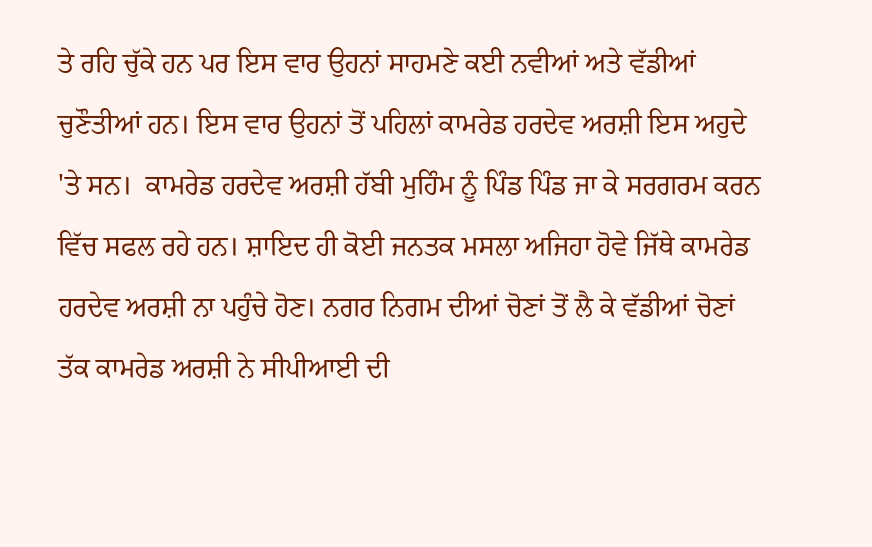ਤੇ ਰਹਿ ਚੁੱਕੇ ਹਨ ਪਰ ਇਸ ਵਾਰ ਉਹਨਾਂ ਸਾਹਮਣੇ ਕਈ ਨਵੀਆਂ ਅਤੇ ਵੱਡੀਆਂ ਚੁਣੌਤੀਆਂ ਹਨ। ਇਸ ਵਾਰ ਉਹਨਾਂ ਤੋਂ ਪਹਿਲਾਂ ਕਾਮਰੇਡ ਹਰਦੇਵ ਅਰਸ਼ੀ ਇਸ ਅਹੁਦੇ 'ਤੇ ਸਨ।  ਕਾਮਰੇਡ ਹਰਦੇਵ ਅਰਸ਼ੀ ਹੱਬੀ ਮੁਹਿੰਮ ਨੂੰ ਪਿੰਡ ਪਿੰਡ ਜਾ ਕੇ ਸਰਗਰਮ ਕਰਨ ਵਿੱਚ ਸਫਲ ਰਹੇ ਹਨ। ਸ਼ਾਇਦ ਹੀ ਕੋਈ ਜਨਤਕ ਮਸਲਾ ਅਜਿਹਾ ਹੋਵੇ ਜਿੱਥੇ ਕਾਮਰੇਡ ਹਰਦੇਵ ਅਰਸ਼ੀ ਨਾ ਪਹੁੰਚੇ ਹੋਣ। ਨਗਰ ਨਿਗਮ ਦੀਆਂ ਚੋਣਾਂ ਤੋਂ ਲੈ ਕੇ ਵੱਡੀਆਂ ਚੋਣਾਂ ਤੱਕ ਕਾਮਰੇਡ ਅਰਸ਼ੀ ਨੇ ਸੀਪੀਆਈ ਦੀ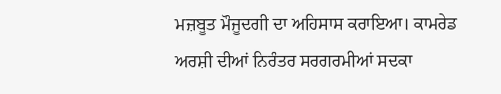ਮਜ਼ਬੂਤ ਮੌਜੂਦਗੀ ਦਾ ਅਹਿਸਾਸ ਕਰਾਇਆ। ਕਾਮਰੇਡ ਅਰਸ਼ੀ ਦੀਆਂ ਨਿਰੰਤਰ ਸਰਗਰਮੀਆਂ ਸਦਕਾ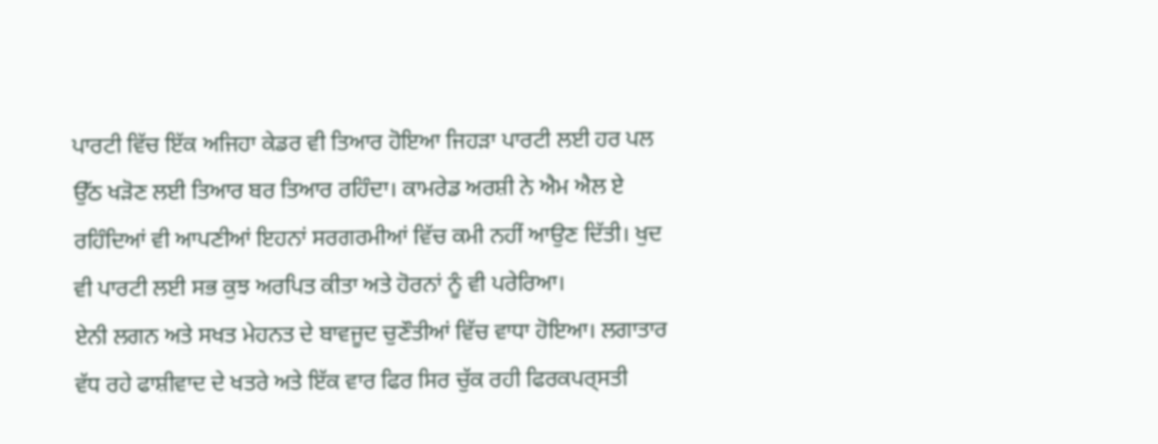ਪਾਰਟੀ ਵਿੱਚ ਇੱਕ ਅਜਿਹਾ ਕੇਡਰ ਵੀ ਤਿਆਰ ਹੋਇਆ ਜਿਹੜਾ ਪਾਰਟੀ ਲਈ ਹਰ ਪਲ ਉੱਠ ਖੜੋਣ ਲਈ ਤਿਆਰ ਬਰ ਤਿਆਰ ਰਹਿੰਦਾ। ਕਾਮਰੇਡ ਅਰਸ਼ੀ ਨੇ ਐਮ ਐਲ ਏ ਰਹਿੰਦਿਆਂ ਵੀ ਆਪਣੀਆਂ ਇਹਨਾਂ ਸਰਗਰਮੀਆਂ ਵਿੱਚ ਕਮੀ ਨਹੀਂ ਆਉਣ ਦਿੱਤੀ। ਖੁਦ ਵੀ ਪਾਰਟੀ ਲਈ ਸਭ ਕੁਝ ਅਰਪਿਤ ਕੀਤਾ ਅਤੇ ਹੋਰਨਾਂ ਨੂੰ ਵੀ ਪਰੇਰਿਆ।
ਏਨੀ ਲਗਨ ਅਤੇ ਸਖਤ ਮੇਹਨਤ ਦੇ ਬਾਵਜੂਦ ਚੁਣੌਤੀਆਂ ਵਿੱਚ ਵਾਧਾ ਹੋਇਆ। ਲਗਾਤਾਰ ਵੱਧ ਰਹੇ ਫਾਸ਼ੀਵਾਦ ਦੇ ਖਤਰੇ ਅਤੇ ਇੱਕ ਵਾਰ ਫਿਰ ਸਿਰ ਚੁੱਕ ਰਹੀ ਫਿਰਕਪਰ੍ਸਤੀ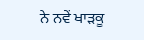ਨੇ ਨਵੇਂ ਖਾੜਕੂ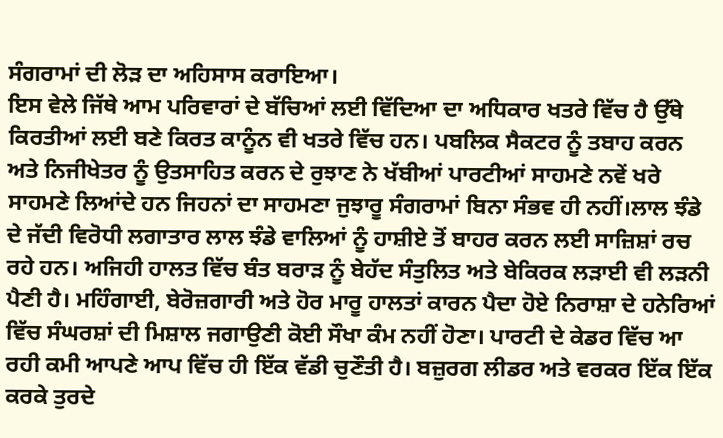ਸੰਗਰਾਮਾਂ ਦੀ ਲੋੜ ਦਾ ਅਹਿਸਾਸ ਕਰਾਇਆ।
ਇਸ ਵੇਲੇ ਜਿੱਥੇ ਆਮ ਪਰਿਵਾਰਾਂ ਦੇ ਬੱਚਿਆਂ ਲਈ ਵਿੱਦਿਆ ਦਾ ਅਧਿਕਾਰ ਖਤਰੇ ਵਿੱਚ ਹੈ ਉੱਥੇ ਕਿਰਤੀਆਂ ਲਈ ਬਣੇ ਕਿਰਤ ਕਾਨੂੰਨ ਵੀ ਖਤਰੇ ਵਿੱਚ ਹਨ। ਪਬਲਿਕ ਸੈਕਟਰ ਨੂੰ ਤਬਾਹ ਕਰਨ ਅਤੇ ਨਿਜੀਖੇਤਰ ਨੂੰ ਉਤਸਾਹਿਤ ਕਰਨ ਦੇ ਰੁਝਾਣ ਨੇ ਖੱਬੀਆਂ ਪਾਰਟੀਆਂ ਸਾਹਮਣੇ ਨਵੇਂ ਖਰੇ ਸਾਹਮਣੇ ਲਿਆਂਦੇ ਹਨ ਜਿਹਨਾਂ ਦਾ ਸਾਹਮਣਾ ਜੁਝਾਰੂ ਸੰਗਰਾਮਾਂ ਬਿਨਾ ਸੰਭਵ ਹੀ ਨਹੀਂ।ਲਾਲ ਝੰਡੇ ਦੇ ਜੱਦੀ ਵਿਰੋਧੀ ਲਗਾਤਾਰ ਲਾਲ ਝੰਡੇ ਵਾਲਿਆਂ ਨੂੰ ਹਾਸ਼ੀਏ ਤੋਂ ਬਾਹਰ ਕਰਨ ਲਈ ਸਾਜ਼ਿਸ਼ਾਂ ਰਚ ਰਹੇ ਹਨ। ਅਜਿਹੀ ਹਾਲਤ ਵਿੱਚ ਬੰਤ ਬਰਾੜ ਨੂੰ ਬੇਹੱਦ ਸੰਤੁਲਿਤ ਅਤੇ ਬੇਕਿਰਕ ਲੜਾਈ ਵੀ ਲੜਨੀ ਪੈਣੀ ਹੈ। ਮਹਿੰਗਾਈ, ਬੇਰੋਜ਼ਗਾਰੀ ਅਤੇ ਹੋਰ ਮਾਰੂ ਹਾਲਤਾਂ ਕਾਰਨ ਪੈਦਾ ਹੋਏ ਨਿਰਾਸ਼ਾ ਦੇ ਹਨੇਰਿਆਂ ਵਿੱਚ ਸੰਘਰਸ਼ਾਂ ਦੀ ਮਿਸ਼ਾਲ ਜਗਾਉਣੀ ਕੋਈ ਸੌਖਾ ਕੰਮ ਨਹੀਂ ਹੋਣਾ। ਪਾਰਟੀ ਦੇ ਕੇਡਰ ਵਿੱਚ ਆ ਰਹੀ ਕਮੀ ਆਪਣੇ ਆਪ ਵਿੱਚ ਹੀ ਇੱਕ ਵੱਡੀ ਚੁਣੌਤੀ ਹੈ। ਬਜ਼ੁਰਗ ਲੀਡਰ ਅਤੇ ਵਰਕਰ ਇੱਕ ਇੱਕ ਕਰਕੇ ਤੁਰਦੇ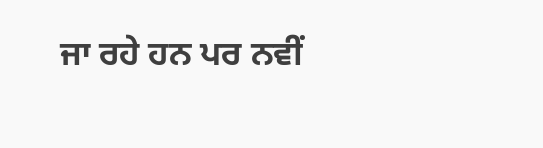ਜਾ ਰਹੇ ਹਨ ਪਰ ਨਵੀਂ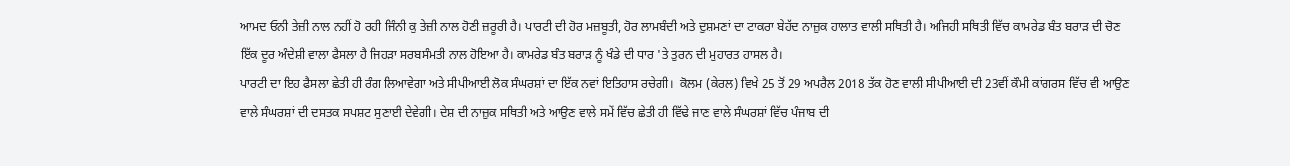ਆਮਦ ਓਨੀ ਤੇਜ਼ੀ ਨਾਲ ਨਹੀਂ ਹੋ ਰਹੀ ਜਿੰਨੀ ਕੁ ਤੇਜ਼ੀ ਨਾਲ ਹੋਣੀ ਜ਼ਰੂਰੀ ਹੈ। ਪਾਰਟੀ ਦੀ ਹੋਰ ਮਜ਼ਬੂਤੀ, ਹੋਰ ਲਾਮਬੰਦੀ ਅਤੇ ਦੁਸ਼ਮਣਾਂ ਦਾ ਟਾਕਰਾ ਬੇਹੱਦ ਨਾਜ਼ੁਕ ਹਾਲਾਤ ਵਾਲੀ ਸਥਿਤੀ ਹੈ। ਅਜਿਹੀ ਸਥਿਤੀ ਵਿੱਚ ਕਾਮਰੇਡ ਬੰਤ ਬਰਾੜ ਦੀ ਚੋਣ ਇੱਕ ਦੂਰ ਅੰਦੇਸ਼ੀ ਵਾਲਾ ਫੈਸਲਾ ਹੈ ਜਿਹੜਾ ਸਰਬਸੰਮਤੀ ਨਾਲ ਹੋਇਆ ਹੈ। ਕਾਮਰੇਡ ਬੰਤ ਬਰਾੜ ਨੂੰ ਖੰਡੇ ਦੀ ਧਾਰ 'ਤੇ ਤੁਰਨ ਦੀ ਮੁਹਾਰਤ ਹਾਸਲ ਹੈ।
ਪਾਰਟੀ ਦਾ ਇਹ ਫੈਸਲਾ ਛੇਤੀ ਹੀ ਰੰਗ ਲਿਆਵੇਗਾ ਅਤੇ ਸੀਪੀਆਈ ਲੋਕ ਸੰਘਰਸ਼ਾਂ ਦਾ ਇੱਕ ਨਵਾਂ ਇਤਿਹਾਸ ਰਚੇਗੀ।  ਕੋਲਮ (ਕੇਰਲ) ਵਿਖੇ 25 ਤੋਂ 29 ਅਪਰੈਲ 2018 ਤੱਕ ਹੋਣ ਵਾਲੀ ਸੀਪੀਆਈ ਦੀ 23ਵੀਂ ਕੌਮੀ ਕਾਂਗਰਸ ਵਿੱਚ ਵੀ ਆਉਣ ਵਾਲੇ ਸੰਘਰਸ਼ਾਂ ਦੀ ਦਸਤਕ ਸਪਸ਼ਟ ਸੁਣਾਈ ਦੇਵੇਗੀ। ਦੇਸ਼ ਦੀ ਨਾਜ਼ੁਕ ਸਥਿਤੀ ਅਤੇ ਆਉਣ ਵਾਲੇ ਸਮੇਂ ਵਿੱਚ ਛੇਤੀ ਹੀ ਵਿੱਢੇ ਜਾਣ ਵਾਲੇ ਸੰਘਰਸ਼ਾਂ ਵਿੱਚ ਪੰਜਾਬ ਦੀ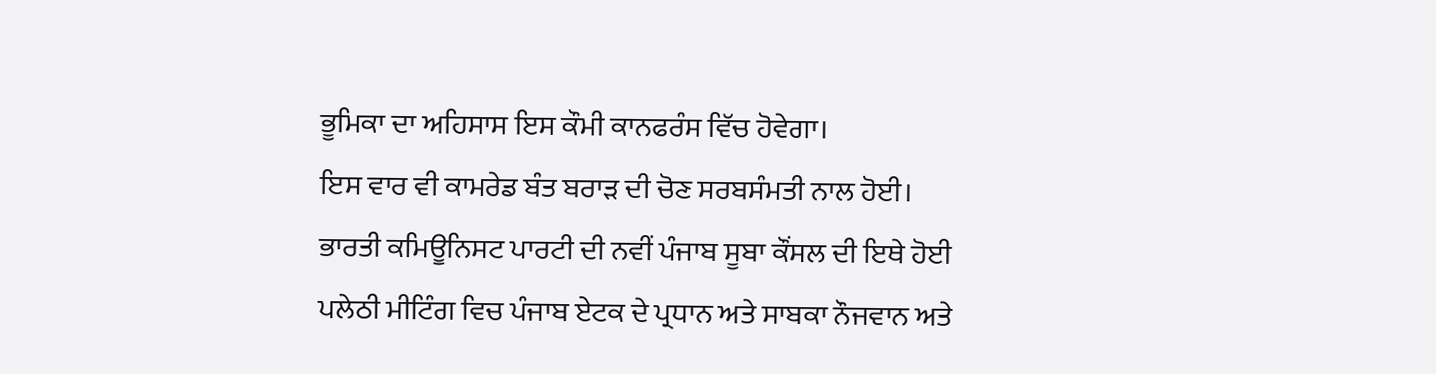ਭੂਮਿਕਾ ਦਾ ਅਹਿਸਾਸ ਇਸ ਕੌਮੀ ਕਾਨਫਰੰਸ ਵਿੱਚ ਹੋਵੇਗਾ।
ਇਸ ਵਾਰ ਵੀ ਕਾਮਰੇਡ ਬੰਤ ਬਰਾੜ ਦੀ ਚੋਣ ਸਰਬਸੰਮਤੀ ਨਾਲ ਹੋਈ। ਭਾਰਤੀ ਕਮਿਊਨਿਸਟ ਪਾਰਟੀ ਦੀ ਨਵੀਂ ਪੰਜਾਬ ਸੂਬਾ ਕੌਂਸਲ ਦੀ ਇਥੇ ਹੋਈ ਪਲੇਠੀ ਮੀਟਿੰਗ ਵਿਚ ਪੰਜਾਬ ਏਟਕ ਦੇ ਪ੍ਰਧਾਨ ਅਤੇ ਸਾਬਕਾ ਨੌਜਵਾਨ ਅਤੇ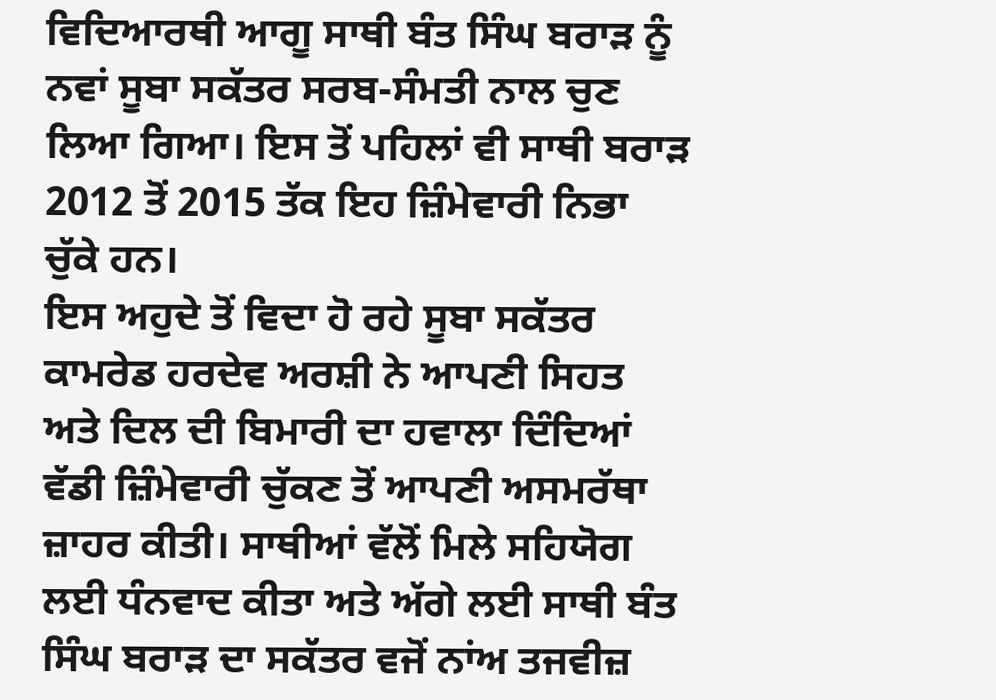ਵਿਦਿਆਰਥੀ ਆਗੂ ਸਾਥੀ ਬੰਤ ਸਿੰਘ ਬਰਾੜ ਨੂੰ ਨਵਾਂ ਸੂਬਾ ਸਕੱਤਰ ਸਰਬ-ਸੰਮਤੀ ਨਾਲ ਚੁਣ ਲਿਆ ਗਿਆ। ਇਸ ਤੋਂ ਪਹਿਲਾਂ ਵੀ ਸਾਥੀ ਬਰਾੜ 2012 ਤੋਂ 2015 ਤੱਕ ਇਹ ਜ਼ਿੰਮੇਵਾਰੀ ਨਿਭਾ ਚੁੱਕੇ ਹਨ।
ਇਸ ਅਹੁਦੇ ਤੋਂ ਵਿਦਾ ਹੋ ਰਹੇ ਸੂਬਾ ਸਕੱਤਰ ਕਾਮਰੇਡ ਹਰਦੇਵ ਅਰਸ਼ੀ ਨੇ ਆਪਣੀ ਸਿਹਤ ਅਤੇ ਦਿਲ ਦੀ ਬਿਮਾਰੀ ਦਾ ਹਵਾਲਾ ਦਿੰਦਿਆਂ ਵੱਡੀ ਜ਼ਿੰਮੇਵਾਰੀ ਚੁੱਕਣ ਤੋਂ ਆਪਣੀ ਅਸਮਰੱਥਾ ਜ਼ਾਹਰ ਕੀਤੀ। ਸਾਥੀਆਂ ਵੱਲੋਂ ਮਿਲੇ ਸਹਿਯੋਗ ਲਈ ਧੰਨਵਾਦ ਕੀਤਾ ਅਤੇ ਅੱਗੇ ਲਈ ਸਾਥੀ ਬੰਤ ਸਿੰਘ ਬਰਾੜ ਦਾ ਸਕੱਤਰ ਵਜੋਂ ਨਾਂਅ ਤਜਵੀਜ਼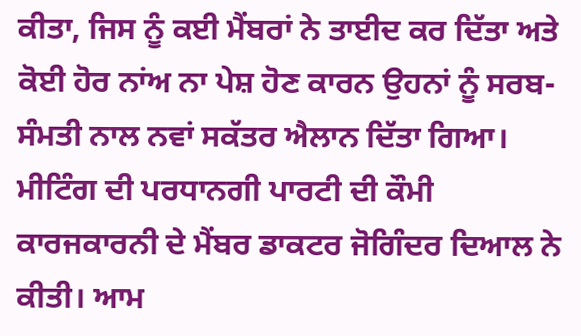ਕੀਤਾ, ਜਿਸ ਨੂੰ ਕਈ ਮੈਂਬਰਾਂ ਨੇ ਤਾਈਦ ਕਰ ਦਿੱਤਾ ਅਤੇ ਕੋਈ ਹੋਰ ਨਾਂਅ ਨਾ ਪੇਸ਼ ਹੋਣ ਕਾਰਨ ਉਹਨਾਂ ਨੂੰ ਸਰਬ-ਸੰਮਤੀ ਨਾਲ ਨਵਾਂ ਸਕੱਤਰ ਐਲਾਨ ਦਿੱਤਾ ਗਿਆ। ਮੀਟਿੰਗ ਦੀ ਪਰਧਾਨਗੀ ਪਾਰਟੀ ਦੀ ਕੌਮੀ ਕਾਰਜਕਾਰਨੀ ਦੇ ਮੈਂਬਰ ਡਾਕਟਰ ਜੋਗਿੰਦਰ ਦਿਆਲ ਨੇ ਕੀਤੀ। ਆਮ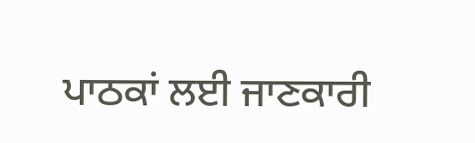ਪਾਠਕਾਂ ਲਈ ਜਾਣਕਾਰੀ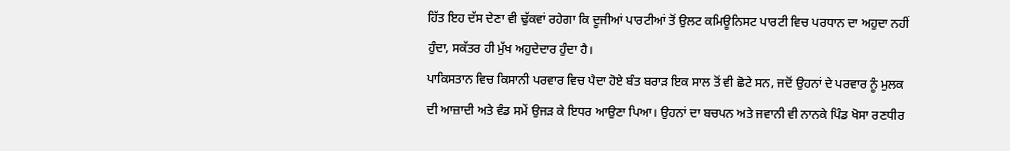ਹਿੱਤ ਇਹ ਦੱਸ ਦੇਣਾ ਵੀ ਢੁੱਕਵਾਂ ਰਹੇਗਾ ਕਿ ਦੂਜੀਆਂ ਪਾਰਟੀਆਂ ਤੋਂ ਉਲਟ ਕਮਿਊਨਿਸਟ ਪਾਰਟੀ ਵਿਚ ਪਰਧਾਨ ਦਾ ਅਹੁਦਾ ਨਹੀਂ ਹੁੰਦਾ, ਸਕੱਤਰ ਹੀ ਮੁੱਖ ਅਹੁਦੇਦਾਰ ਹੁੰਦਾ ਹੈ।
ਪਾਕਿਸਤਾਨ ਵਿਚ ਕਿਸਾਨੀ ਪਰਵਾਰ ਵਿਚ ਪੈਦਾ ਹੋਏ ਬੰਤ ਬਰਾੜ ਇਕ ਸਾਲ ਤੋਂ ਵੀ ਛੋਟੇ ਸਨ, ਜਦੋਂ ਉਹਨਾਂ ਦੇ ਪਰਵਾਰ ਨੂੰ ਮੁਲਕ ਦੀ ਆਜ਼ਾਦੀ ਅਤੇ ਵੰਡ ਸਮੇਂ ਉਜੜ ਕੇ ਇਧਰ ਆਉਣਾ ਪਿਆ। ਉਹਨਾਂ ਦਾ ਬਚਪਨ ਅਤੇ ਜਵਾਨੀ ਵੀ ਨਾਨਕੇ ਪਿੰਡ ਖੋਸਾ ਰਣਧੀਰ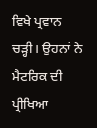ਵਿਖੇ ਪ੍ਰਵਾਨ ਚੜ੍ਹੀ। ਉਹਨਾਂ ਨੇ ਮੈਟਰਿਕ ਦੀ ਪ੍ਰੀਖਿਆ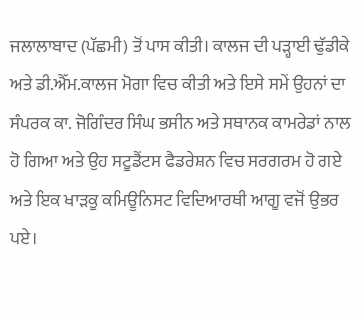ਜਲਾਲਾਬਾਦ (ਪੱਛਮੀ) ਤੋਂ ਪਾਸ ਕੀਤੀ। ਕਾਲਜ ਦੀ ਪੜ੍ਹਾਈ ਢੁੱਡੀਕੇ ਅਤੇ ਡੀ.ਐੱਮ.ਕਾਲਜ ਮੋਗਾ ਵਿਚ ਕੀਤੀ ਅਤੇ ਇਸੇ ਸਮੇਂ ਉਹਨਾਂ ਦਾ ਸੰਪਰਕ ਕਾ. ਜੋਗਿੰਦਰ ਸਿੰਘ ਭਸੀਨ ਅਤੇ ਸਥਾਨਕ ਕਾਮਰੇਡਾਂ ਨਾਲ ਹੋ ਗਿਆ ਅਤੇ ਉਹ ਸਟੂਡੈਂਟਸ ਫੈਡਰੇਸ਼ਨ ਵਿਚ ਸਰਗਰਮ ਹੋ ਗਏ ਅਤੇ ਇਕ ਖਾੜਕੂ ਕਮਿਊਨਿਸਟ ਵਿਦਿਆਰਥੀ ਆਗੂ ਵਜੋਂ ਉਭਰ ਪਏ।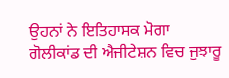ਉਹਨਾਂ ਨੇ ਇਤਿਹਾਸਕ ਮੋਗਾ ਗੋਲੀਕਾਂਡ ਦੀ ਐਜੀਟੇਸ਼ਨ ਵਿਚ ਜੁਝਾਰੂ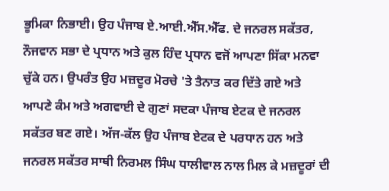ਭੂਮਿਕਾ ਨਿਭਾਈ। ਉਹ ਪੰਜਾਬ ਏ.ਆਈ.ਐੱਸ.ਐੱਫ. ਦੇ ਜਨਰਲ ਸਕੱਤਰ, ਨੌਜਵਾਨ ਸਭਾ ਦੇ ਪ੍ਰਧਾਨ ਅਤੇ ਕੁਲ ਹਿੰਦ ਪ੍ਰਧਾਨ ਵਜੋਂ ਆਪਣਾ ਸਿੱਕਾ ਮਨਵਾ ਚੁੱਕੇ ਹਨ। ਉਪਰੰਤ ਉਹ ਮਜ਼ਦੂਰ ਮੋਰਚੇ 'ਤੇ ਤੈਨਾਤ ਕਰ ਦਿੱਤੇ ਗਏ ਅਤੇ ਆਪਣੇ ਕੰਮ ਅਤੇ ਅਗਵਾਈ ਦੇ ਗੁਣਾਂ ਸਦਕਾ ਪੰਜਾਬ ਏਟਕ ਦੇ ਜਨਰਲ ਸਕੱਤਰ ਬਣ ਗਏ। ਅੱਜ-ਕੱਲ ਉਹ ਪੰਜਾਬ ਏਟਕ ਦੇ ਪਰਧਾਨ ਹਨ ਅਤੇ ਜਨਰਲ ਸਕੱਤਰ ਸਾਥੀ ਨਿਰਮਲ ਸਿੰਘ ਧਾਲੀਵਾਲ ਨਾਲ ਮਿਲ ਕੇ ਮਜ਼ਦੂਰਾਂ ਦੀ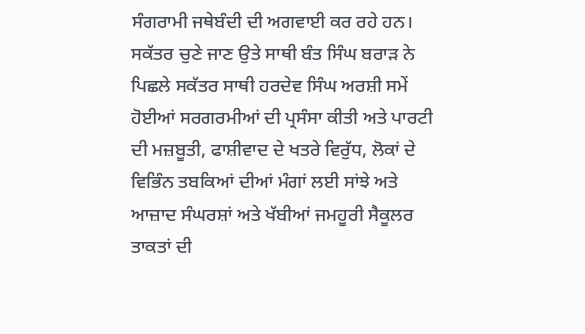ਸੰਗਰਾਮੀ ਜਥੇਬੰਦੀ ਦੀ ਅਗਵਾਈ ਕਰ ਰਹੇ ਹਨ।
ਸਕੱਤਰ ਚੁਣੇ ਜਾਣ ਉਤੇ ਸਾਥੀ ਬੰਤ ਸਿੰਘ ਬਰਾੜ ਨੇ ਪਿਛਲੇ ਸਕੱਤਰ ਸਾਥੀ ਹਰਦੇਵ ਸਿੰਘ ਅਰਸ਼ੀ ਸਮੇਂ ਹੋਈਆਂ ਸਰਗਰਮੀਆਂ ਦੀ ਪ੍ਰਸੰਸਾ ਕੀਤੀ ਅਤੇ ਪਾਰਟੀ ਦੀ ਮਜ਼ਬੂਤੀ, ਫਾਸ਼ੀਵਾਦ ਦੇ ਖਤਰੇ ਵਿਰੁੱਧ, ਲੋਕਾਂ ਦੇ ਵਿਭਿੰਨ ਤਬਕਿਆਂ ਦੀਆਂ ਮੰਗਾਂ ਲਈ ਸਾਂਝੇ ਅਤੇ ਆਜ਼ਾਦ ਸੰਘਰਸ਼ਾਂ ਅਤੇ ਖੱਬੀਆਂ ਜਮਹੂਰੀ ਸੈਕੂਲਰ ਤਾਕਤਾਂ ਦੀ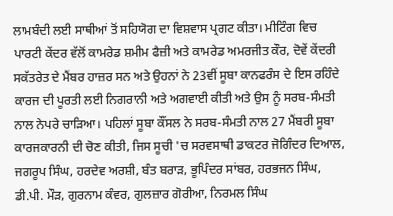ਲਾਮਬੰਦੀ ਲਈ ਸਾਥੀਆਂ ਤੋਂ ਸਹਿਯੋਗ ਦਾ ਵਿਸ਼ਵਾਸ ਪ੍ਰਗਟ ਕੀਤਾ। ਮੀਟਿੰਗ ਵਿਚ ਪਾਰਟੀ ਕੇਂਦਰ ਵੱਲੋਂ ਕਾਮਰੇਡ ਸ਼ਮੀਮ ਫੈਜ਼ੀ ਅਤੇ ਕਾਮਰੇਡ ਅਮਰਜੀਤ ਕੌਰ, ਦੋਵੇਂ ਕੇਂਦਰੀ ਸਕੱਤਰੇਤ ਦੇ ਮੈਂਬਰ ਹਾਜ਼ਰ ਸਨ ਅਤੇ ਉਹਨਾਂ ਨੇ 23ਵੀਂ ਸੂਬਾ ਕਾਨਫਰੰਸ ਦੇ ਇਸ ਰਹਿੰਦੇ ਕਾਰਜ ਦੀ ਪੂਰਤੀ ਲਈ ਨਿਗਰਾਨੀ ਅਤੇ ਅਗਵਾਈ ਕੀਤੀ ਅਤੇ ਉਸ ਨੂੰ ਸਰਬ-ਸੰਮਤੀ ਨਾਲ ਨੇਪਰੇ ਚਾੜਿਆ। ਪਹਿਲਾਂ ਸੂਬਾ ਕੌਂਸਲ ਨੇ ਸਰਬ-ਸੰਮਤੀ ਨਾਲ 27 ਮੈਂਬਰੀ ਸੂਬਾ ਕਾਰਜਕਾਰਨੀ ਦੀ ਚੋਣ ਕੀਤੀ, ਜਿਸ ਸੂਚੀ 'ਚ ਸਰਵਸਾਥੀ ਡਾਕਟਰ ਜੋਗਿੰਦਰ ਦਿਆਲ, ਜਗਰੂਪ ਸਿੰਘ, ਹਰਦੇਵ ਅਰਸ਼ੀ, ਬੰਤ ਬਰਾੜ, ਭੂਪਿੰਦਰ ਸਾਂਬਰ, ਹਰਭਜਨ ਸਿੰਘ, ਡੀ.ਪੀ. ਮੌੜ, ਗੁਰਨਾਮ ਕੰਵਰ, ਗੁਲਜ਼ਾਰ ਗੋਰੀਆ, ਨਿਰਮਲ ਸਿੰਘ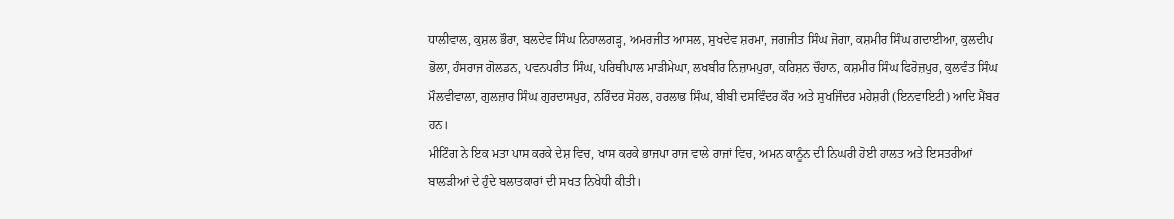ਧਾਲੀਵਾਲ, ਕੁਸ਼ਲ ਭੌਰਾ, ਬਲਦੇਵ ਸਿੰਘ ਨਿਹਾਲਗੜ੍ਹ, ਅਮਰਜੀਤ ਆਸਲ, ਸੁਖਦੇਵ ਸ਼ਰਮਾ, ਜਗਜੀਤ ਸਿੰਘ ਜੋਗਾ, ਕਸ਼ਮੀਰ ਸਿੰਘ ਗਦਾਈਆ, ਕੁਲਦੀਪ ਭੋਲਾ, ਹੰਸਰਾਜ ਗੋਲਡਨ, ਪਵਨਪਰੀਤ ਸਿੰਘ, ਪਰਿਥੀਪਾਲ ਮਾੜੀਮੇਘਾ, ਲਖਬੀਰ ਨਿਜ਼ਾਮਪੁਰਾ, ਕਰਿਸ਼ਨ ਚੌਹਾਨ, ਕਸ਼ਮੀਰ ਸਿੰਘ ਫਿਰੋਜ਼ਪੁਰ, ਕੁਲਵੰਤ ਸਿੰਘ ਮੌਲਵੀਵਾਲਾ, ਗੁਲਜ਼ਾਰ ਸਿੰਘ ਗੁਰਦਾਸਪੁਰ, ਨਰਿੰਦਰ ਸੋਹਲ, ਹਰਲਾਭ ਸਿੰਘ, ਬੀਬੀ ਦਸਵਿੰਦਰ ਕੌਰ ਅਤੇ ਸੁਖਜਿੰਦਰ ਮਹੇਸ਼ਰੀ (ਇਨਵਾਇਟੀ) ਆਦਿ ਮੈਂਬਰ ਹਨ।
ਮੀਟਿੰਗ ਨੇ ਇਕ ਮਤਾ ਪਾਸ ਕਰਕੇ ਦੇਸ਼ ਵਿਚ, ਖਾਸ ਕਰਕੇ ਭਾਜਪਾ ਰਾਜ ਵਾਲੇ ਰਾਜਾਂ ਵਿਚ, ਅਮਨ ਕਾਨੂੰਨ ਦੀ ਨਿਘਰੀ ਹੋਈ ਹਾਲਤ ਅਤੇ ਇਸਤਰੀਆਂ ਬਾਲੜੀਆਂ ਦੇ ਹੁੰਦੇ ਬਲਾਤਕਾਰਾਂ ਦੀ ਸਖਤ ਨਿਖੇਧੀ ਕੀਤੀ।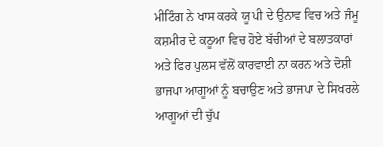ਮੀਟਿੰਗ ਨੇ ਖਾਸ ਕਰਕੇ ਯੂ ਪੀ ਦੇ ਉਨਾਵ ਵਿਚ ਅਤੇ ਜੰਮੂ ਕਸ਼ਮੀਰ ਦੇ ਕਠੂਆ ਵਿਚ ਹੋਏ ਬੱਚੀਆਂ ਦੇ ਬਲਾਤਕਾਰਾਂ ਅਤੇ ਫਿਰ ਪੁਲਸ ਵੱਲੋਂ ਕਾਰਵਾਈ ਨਾ ਕਰਨ ਅਤੇ ਦੋਸ਼ੀ ਭਾਜਪਾ ਆਗੂਆਂ ਨੂੰ ਬਚਾਉਣ ਅਤੇ ਭਾਜਪਾ ਦੇ ਸਿਖਰਲੇ ਆਗੂਆਂ ਦੀ ਚੁੱਪ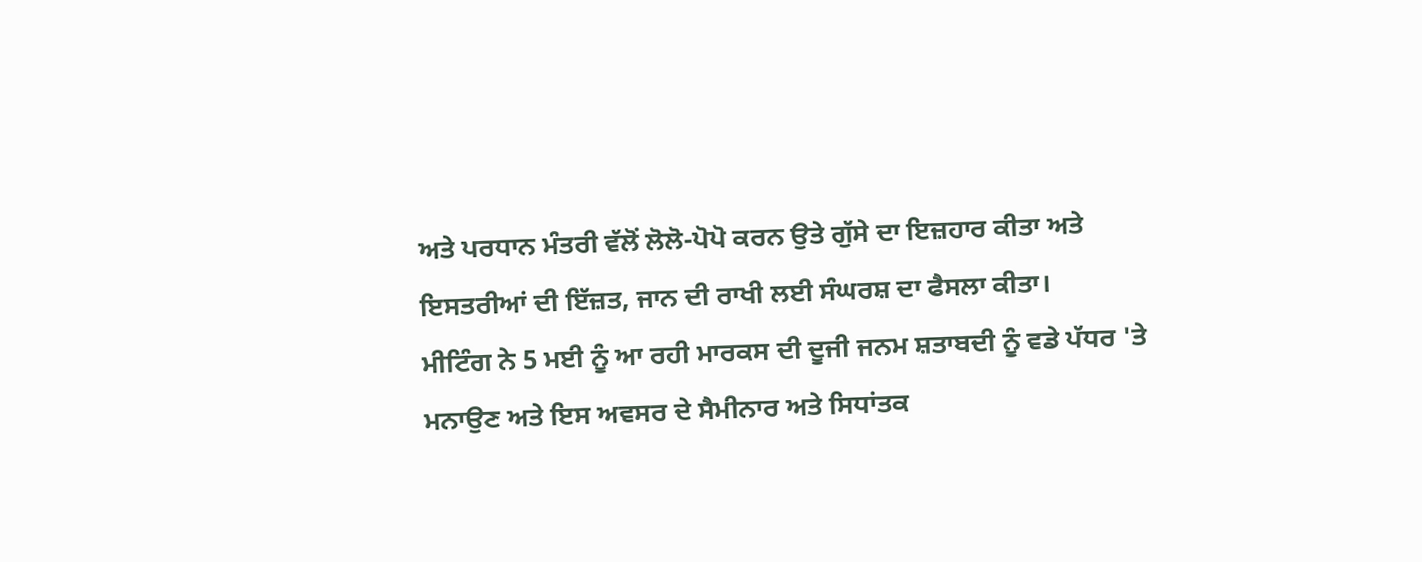ਅਤੇ ਪਰਧਾਨ ਮੰਤਰੀ ਵੱਲੋਂ ਲੋਲੋ-ਪੋਪੋ ਕਰਨ ਉਤੇ ਗੁੱਸੇ ਦਾ ਇਜ਼ਹਾਰ ਕੀਤਾ ਅਤੇ ਇਸਤਰੀਆਂ ਦੀ ਇੱਜ਼ਤ, ਜਾਨ ਦੀ ਰਾਖੀ ਲਈ ਸੰਘਰਸ਼ ਦਾ ਫੈਸਲਾ ਕੀਤਾ।
ਮੀਟਿੰਗ ਨੇ 5 ਮਈ ਨੂੰ ਆ ਰਹੀ ਮਾਰਕਸ ਦੀ ਦੂਜੀ ਜਨਮ ਸ਼ਤਾਬਦੀ ਨੂੰ ਵਡੇ ਪੱਧਰ 'ਤੇ ਮਨਾਉਣ ਅਤੇ ਇਸ ਅਵਸਰ ਦੇ ਸੈਮੀਨਾਰ ਅਤੇ ਸਿਧਾਂਤਕ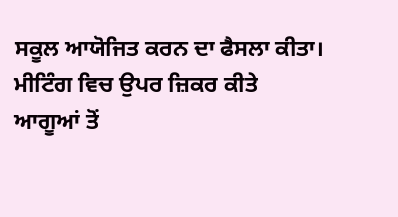ਸਕੂਲ ਆਯੋਜਿਤ ਕਰਨ ਦਾ ਫੈਸਲਾ ਕੀਤਾ। ਮੀਟਿੰਗ ਵਿਚ ਉਪਰ ਜ਼ਿਕਰ ਕੀਤੇ ਆਗੂਆਂ ਤੋਂ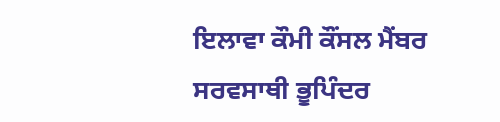ਇਲਾਵਾ ਕੌਮੀ ਕੌਂਸਲ ਮੈਂਬਰ ਸਰਵਸਾਥੀ ਭੂਪਿੰਦਰ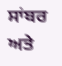ਸਾਂਬਰ ਅਤੇ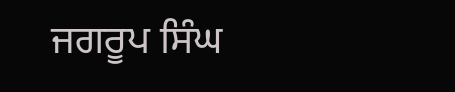ਜਗਰੂਪ ਸਿੰਘ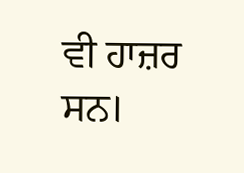ਵੀ ਹਾਜ਼ਰ ਸਨ।